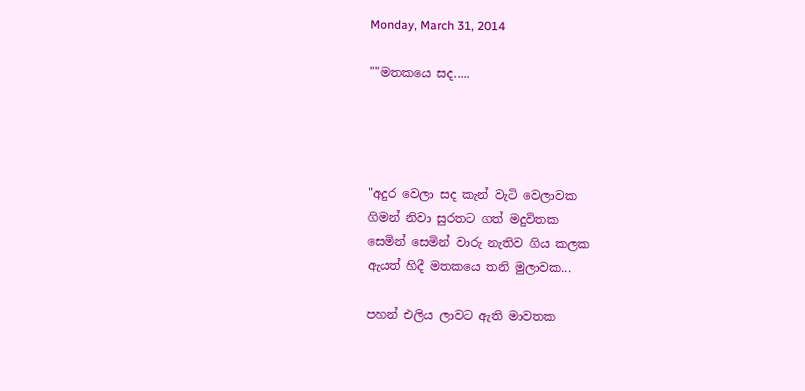Monday, March 31, 2014

""මතකයෙ සද.....




"අදුර වෙලා සද කැන් වැටි වෙලාවක
ගිමන් නිවා සුරතට ගත් මදුවිතක
සෙමින් සෙමින් වාරු නැතිව ගිය කලක
ඇයත් හිදී මතකයෙ තනි මුලාවක...

පහන් එලිය ලාවට ඇති මාවතක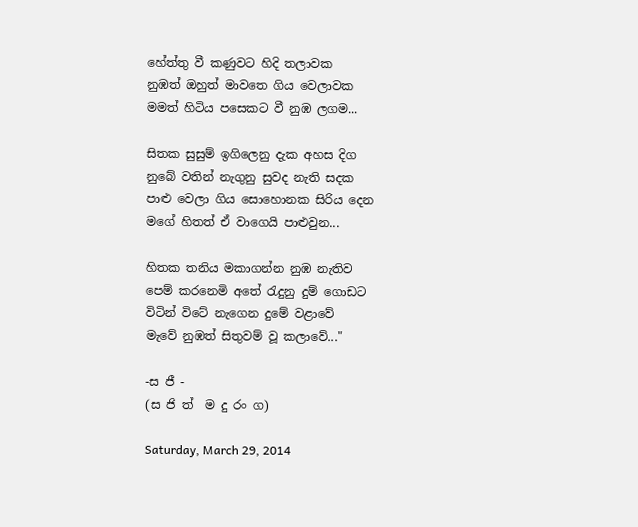හේත්තු වී කණුවට හිදි තලාවක
නුඹත් ඔහුත් මාවතෙ ගිය වෙලාවක
මමත් හිටිය පසෙකට වී නුඹ ලගම...

සිතක සුසුම් ඉගිලෙනු දැක අහස දිග
නුබේ වතින් නැගුනු සුවද නැති සදක
පාළු වෙලා ගිය සොහොනක සිරිය දෙන
මගේ හිතත් ඒ වාගෙයි පාළුවුන...

හිතක තනිය මකාගන්න නුඹ නැතිව
පෙම් කරනෙමි අතේ රැදුනු දුම් ගොඩට
විටින් විටේ නැගෙන දුමේ වළාවේ
මැවේ නුඹත් සිතුවම් වූ කලාවේ..."

-ස ජී -
(ස ජි ත්  ම දු රං ග)

Saturday, March 29, 2014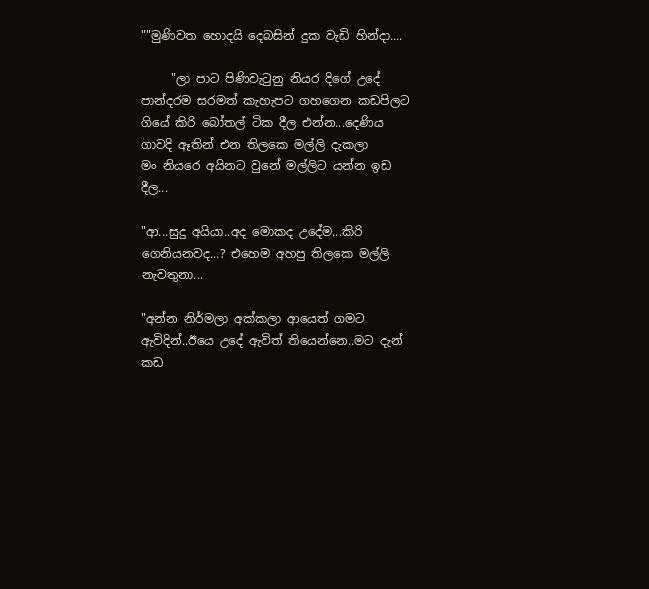""මුණිවත හොදයි දෙබසින් දුක වැඩි හින්දා....

     "ලා පාට පිණිවැටුනු නියර දිගේ උදේ පාන්දරම සරමත් කැහැපට ගහගෙන කඩපිලට
ගියේ කිරි බෝතල් ටික දීල එන්න...දෙණිය ගාවදි ඈතින් එන තිලකෙ මල්ලි දැකලා
මං නියරෙ අයිනට වුනේ මල්ලිට යන්න ඉඩ දීල...

"ආ...සුදු අයියා..අද මොකද උදේම...කිරි ගෙනියනවද...? එහෙම අහපු තිලකෙ මල්ලි
නැවතුනා...

"අන්න නිර්මලා අක්කලා ආයෙත් ගමට ඇවිදින්..ඊයෙ උදේ ඇවිත් තියෙන්නෙ..මට දැන්
කඩ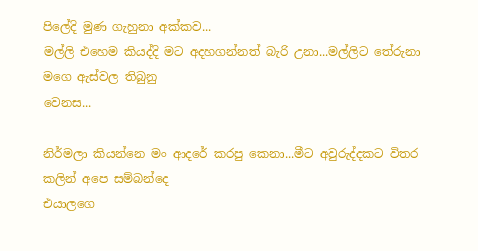පිලේදි මුණ ගැහුනා අක්කව...
මල්ලි එහෙම කියද්දි මට අදහගන්නත් බැරි උනා...මල්ලිට තේරුනා මගෙ ඇස්වල තිබුනු
වෙනස...

නිර්මලා කියන්නෙ මං ආදරේ කරපු කෙනා...මීට අවුරුද්දකට විතර කලින් අපෙ සම්බන්දෙ
එයාලගෙ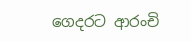ගෙදරට ආරංචි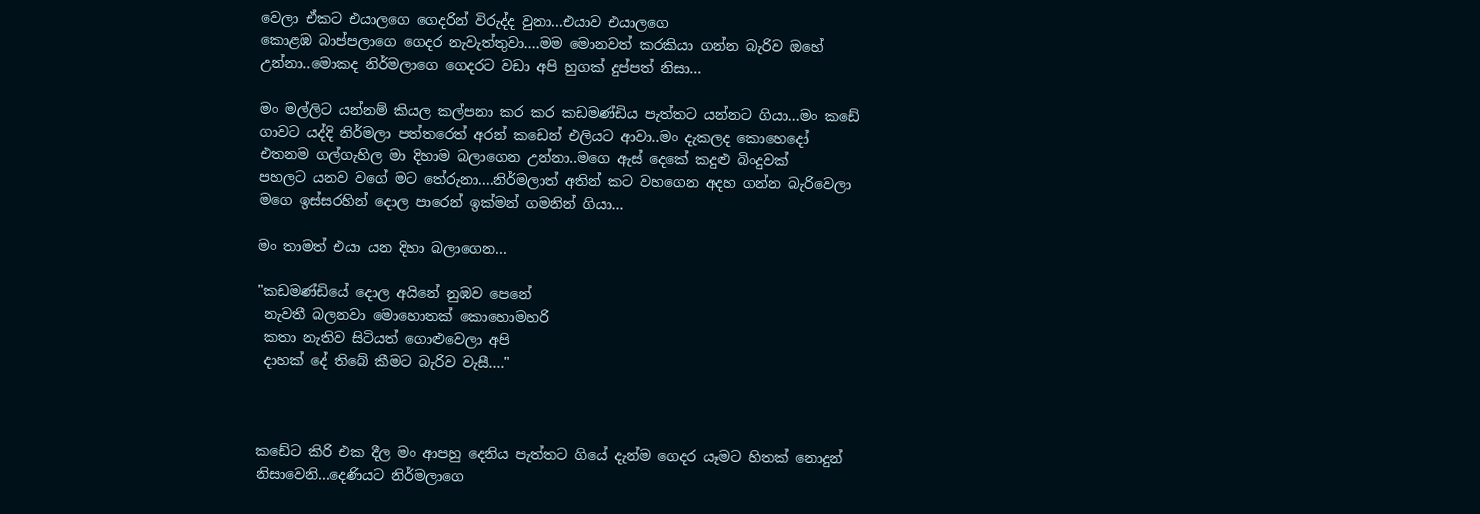වෙලා ඒකට එයාලගෙ ගෙදරින් විරුද්ද වුනා...එයාව එයාලගෙ
කොළඹ බාප්පලාගෙ ගෙදර නැවැත්තුවා....මම මොනවත් කරකියා ගන්න බැරිව ඔහේ
උන්නා..මොකද නිර්මලාගෙ ගෙදරට වඩා අපි හුගක් දුප්පත් නිසා...

මං මල්ලිට යන්නම් කියල කල්පනා කර කර කඩමණ්ඩිය පැත්තට යන්නට ගියා...මං කඩේ
ගාවට යද්දි නිර්මලා පත්තරෙත් අරන් කඩෙන් එලියට ආවා..මං දැකලද කොහෙදෝ
එතනම ගල්ගැහිල මා දිහාම බලාගෙන උන්නා..මගෙ ඇස් දෙකේ කදුළු බිංදුවක්
පහලට යනව වගේ මට තේරුනා....නිර්මලාත් අතින් කට වහගෙන අදහ ගන්න බැරිවෙලා
මගෙ ඉස්සරහින් දොල පාරෙන් ඉක්මන් ගමනින් ගියා...

මං තාමත් එයා යන දිහා බලාගෙන...

"කඩමණ්ඩියේ දොල අයිනේ නුඹව පෙනේ
 නැවතී බලනවා මොහොතක් කොහොමහරි
 කතා නැතිව සිටියත් ගොළුවෙලා අපි
 දාහක් දේ තිබේ කීමට බැරිව වැසී...."



කඩේට කිරි එක දීල මං ආපහු දෙනිය පැත්තට ගියේ දැන්ම ගෙදර යෑමට හිතක් නොදුන්
නිසාවෙනි...දෙණියට නිර්මලාගෙ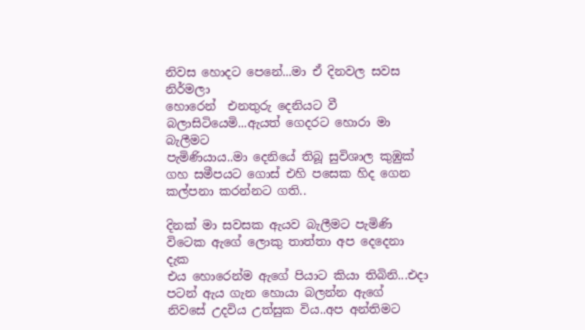නිවස හොදට පෙනේ...මා ඒ දිනවල සවස නිර්මලා
හොරෙන්  එනතුරු දෙනියට වී බලාසිටියෙමි...ඇයත් ගෙදරට හොරා මා බැලීමට
පැමිණියාය..මා දෙනියේ තිබූ සුවිශාල කුඹුක් ගහ සමීපයට ගොස් එහි පසෙක හිද ගෙන
කල්පනා කරන්නට ගති..

දිනක් මා සවසක ඇයව බැලීමට පැමිණි විටෙක ඇගේ ලොකු තාත්තා අප දෙදෙනා දැක
එය හොරෙන්ම ඇගේ පියාට කියා තිබිනි...එදා පටන් ඇය ගැන හොයා බලන්න ඇගේ
නිවසේ උදවිය උත්සුක විය..අප අන්තිමට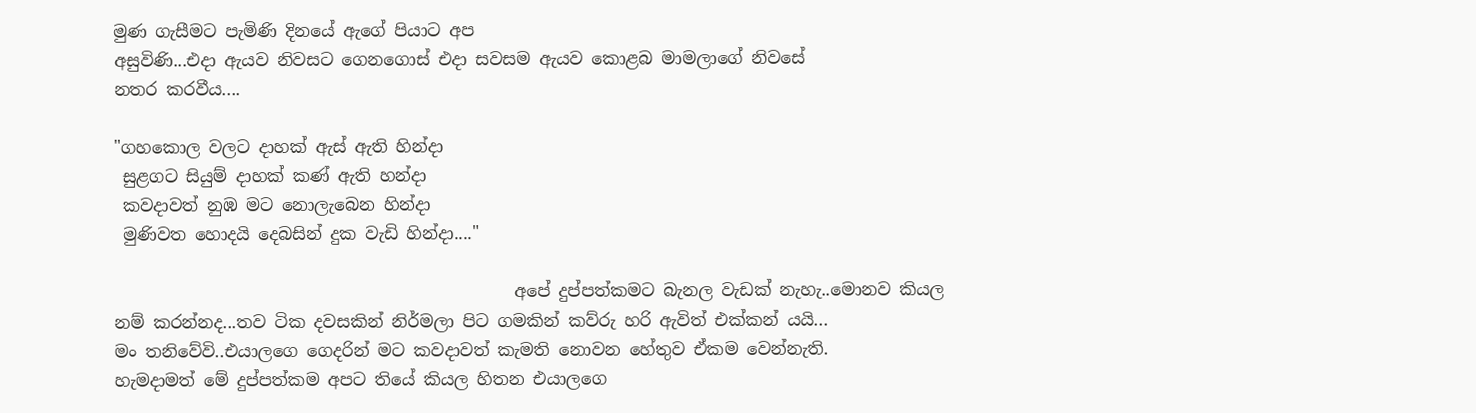මුණ ගැසීමට පැමිණි දිනයේ ඇගේ පියාට අප
අසුවිණි...එදා ඇයව නිවසට ගෙනගොස් එදා සවසම ඇයව කොළබ මාමලාගේ නිවසේ
නතර කරවීය....

"ගහකොල වලට දාහක් ඇස් ඇති හින්දා
 සුළගට සියුම් දාහක් කණ් ඇති හන්දා
 කවදාවත් නුඹ මට නොලැබෙන හින්දා
 මුණිවත හොදයි දෙබසින් දුක වැඩි හින්දා...."

                                               අපේ දුප්පත්කමට බැනල වැඩක් නැහැ..මොනව කියල
නම් කරන්නද...තව ටික දවසකින් නිර්මලා පිට ගමකින් කව්රු හරි ඇවිත් එක්කන් යයි...
මං තනිවේවි..එයාලගෙ ගෙදරින් මට කවදාවත් කැමති නොවන හේතුව ඒකම වෙන්නැති.
හැමදාමත් මේ දුප්පත්කම අපට තියේ කියල හිතන එයාලගෙ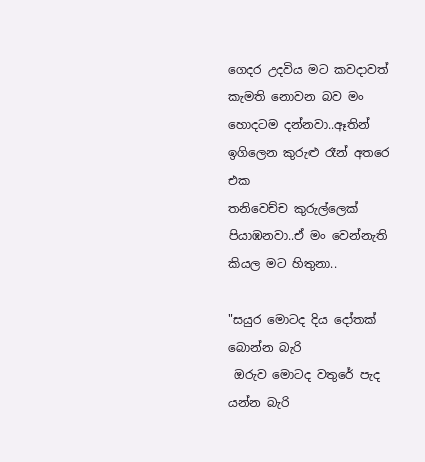ගෙදර උදවිය මට කවදාවත්
කැමති නොවන බව මං හොදටම දන්නවා..ඈතින් ඉගිලෙන කුරුළු රෑන් අතරෙ එක
තනිවෙච්ච කුරුල්ලෙක් පියාඹනවා..ඒ මං වෙන්නැති කියල මට හිතුනා..

"සයුර මොටද දිය දෝතක් බොන්න බැරි
 ඔරුව මොටද වතුරේ පැද යන්න බැරි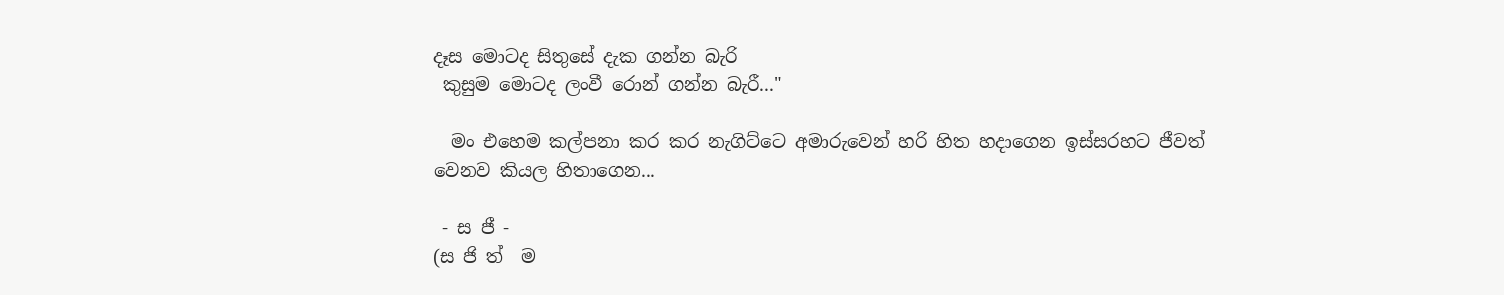දෑස මොටද සිතුසේ දැක ගන්න බැරි
 කුසුම මොටද ලංවී රොන් ගන්න බැරී..."

  මං එහෙම කල්පනා කර කර නැගිට්ටෙ අමාරුවෙන් හරි හිත හදාගෙන ඉස්සරහට ජීවත්
වෙනව කියල හිතාගෙන...

 - ස ජී -
(ස ජි ත්  ම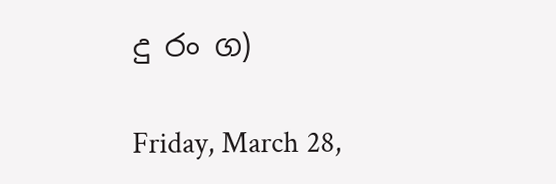දු රං ග)

Friday, March 28,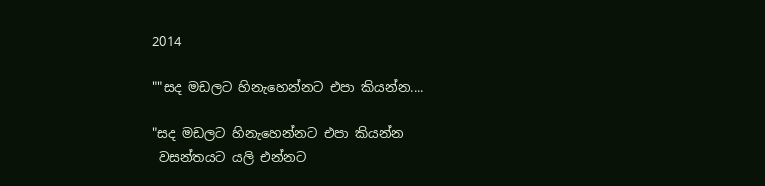2014

""සද මඩලට හිනැහෙන්නට එපා කියන්න....

"සද මඩලට හිනැහෙන්නට එපා කියන්න
 වසන්තයට යලි එන්නට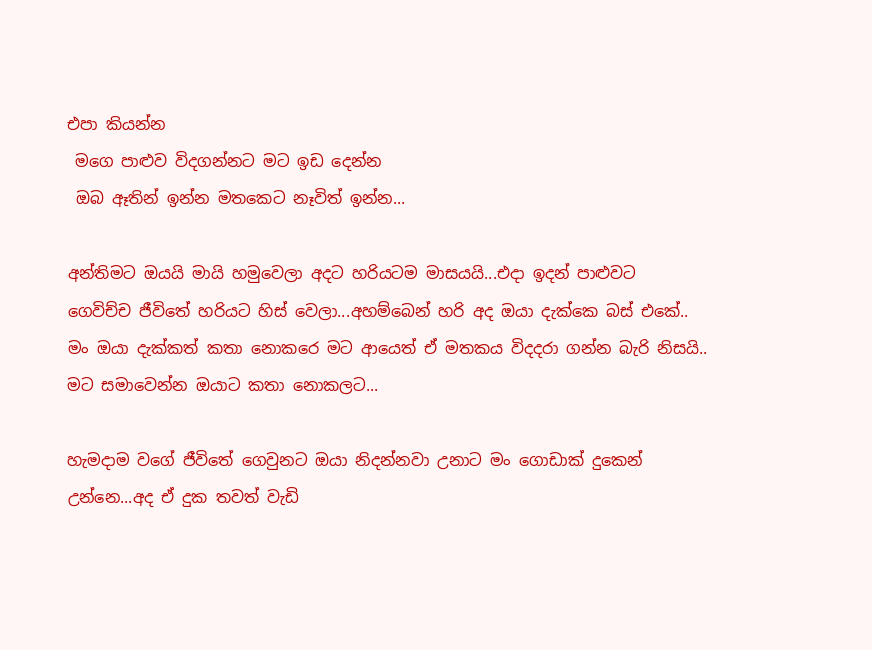එපා කියන්න
 මගෙ පාළුව විදගන්නට මට ඉඩ දෙන්න
 ඔබ ඈතින් ඉන්න මතකෙට නෑවිත් ඉන්න...

අන්තිමට ඔයයි මායි හමුවෙලා අදට හරියටම මාසයයි...එදා ඉදන් පාළුවට
ගෙවිච්ච ජීවිතේ හරියට හිස් වෙලා...අහම්බෙන් හරි අද ඔයා දැක්කෙ බස් එකේ..
මං ඔයා දැක්කත් කතා නොකරෙ මට ආයෙත් ඒ මතකය විදදරා ගන්න බැරි නිසයි..
මට සමාවෙන්න ඔයාට කතා නොකලට...

හැමදාම වගේ ජීවිතේ ගෙවුනට ඔයා නිදන්නවා උනාට මං ගොඩාක් දුකෙන්
උන්නෙ...අද ඒ දුක තවත් වැඩි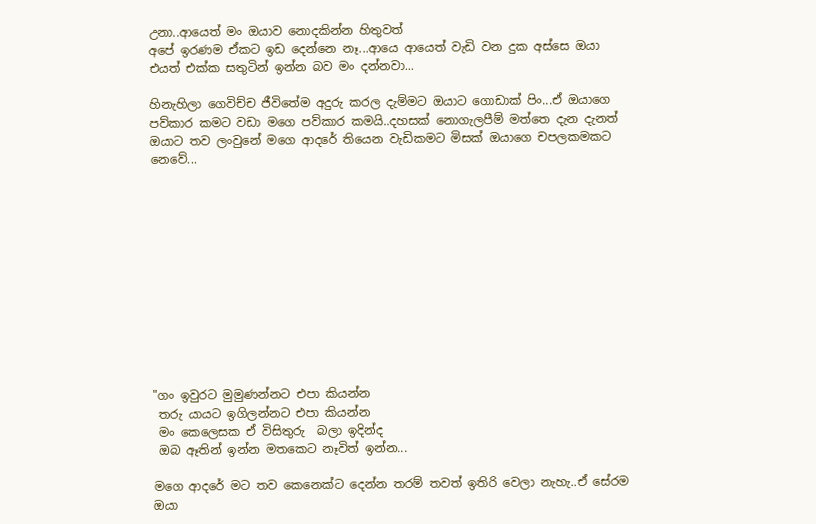උනා..ආයෙත් මං ඔයාව නොදකින්න හිතුවත්
අපේ ඉරණම ඒකට ඉඩ දෙන්නෙ නෑ...ආයෙ ආයෙත් වැඩි වන දුක අස්සෙ ඔයා
එයත් එක්ක සතුටින් ඉන්න බව මං දන්නවා...

හිනැහිලා ගෙවිච්ච ජීවිතේම අදුරු කරල දැම්මට ඔයාට ගොඩාක් පිං...ඒ ඔයාගෙ
පව්කාර කමට වඩා මගෙ පව්කාර කමයි..දහසක් නොගැලපීම් මත්තෙ දැන දැනත්
ඔයාට තව ලංවුනේ මගෙ ආදරේ තියෙන වැඩිකමට මිසක් ඔයාගෙ චපලකමකට
නෙවේ...












"ගං ඉවුරට මුමුණන්නට එපා කියන්න
 තරු යායට ඉගිලන්නට එපා කියන්න
 මං කෙලෙසක ඒ විසිතුරු  බලා ඉදින්ද
 ඔබ ඈතින් ඉන්න මතකෙට නෑවිත් ඉන්න...

මගෙ ආදරේ මට තව කෙනෙක්ට දෙන්න තරම් තවත් ඉතිරි වෙලා නැහැ..ඒ සේරම
ඔයා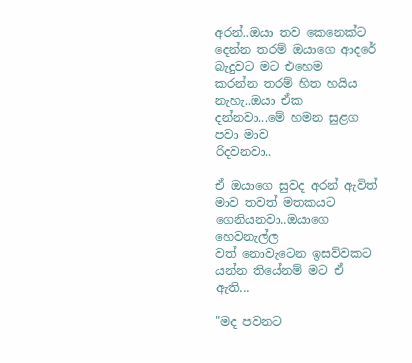අරන්..ඔයා තව කෙනෙක්ට දෙන්න තරම් ඔයාගෙ ආදරේ බැදුවට මට එහෙම
කරන්න තරම් හිත හයිය නැහැ..ඔයා ඒක දන්නවා...මේ හමන සුළග පවා මාව
රිදවනවා..

ඒ ඔයාගෙ සුවද අරන් ඇවිත් මාව තවත් මතකයට ගෙනියනවා..ඔයාගෙ හෙවනැල්ල
වත් නොවැටෙන ඉසව්වකට යන්න තියේනම් මට ඒ ඇති...

"මද පවනට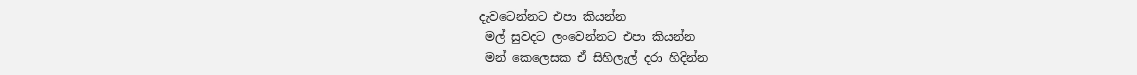දැවටෙන්නට එපා කියන්න
 මල් සුවදට ලංවෙන්නට එපා කියන්න
 මන් කෙලෙසක ඒ සිහිලැල් දරා හිදින්න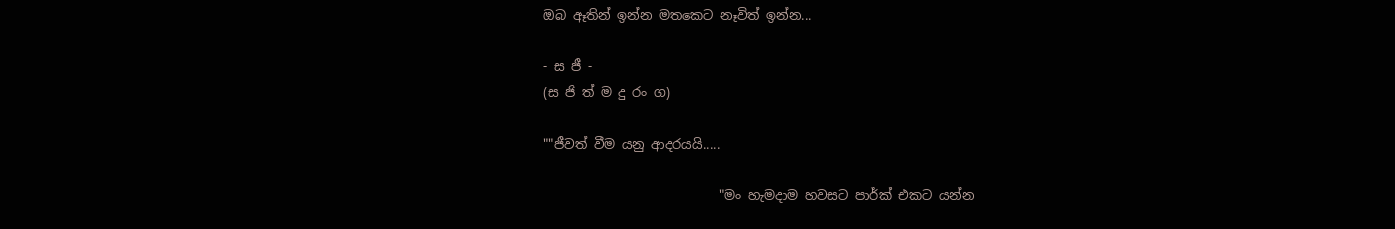ඔබ ඈතින් ඉන්න මතකෙට නෑවිත් ඉන්න...

- ස ජී -
(ස ජි ත් ම දු රං ග)

""ජීවත් වීම යනු ආදරයයි.....

                           "මං හැමදාම හවසට පාර්ක් එකට යන්න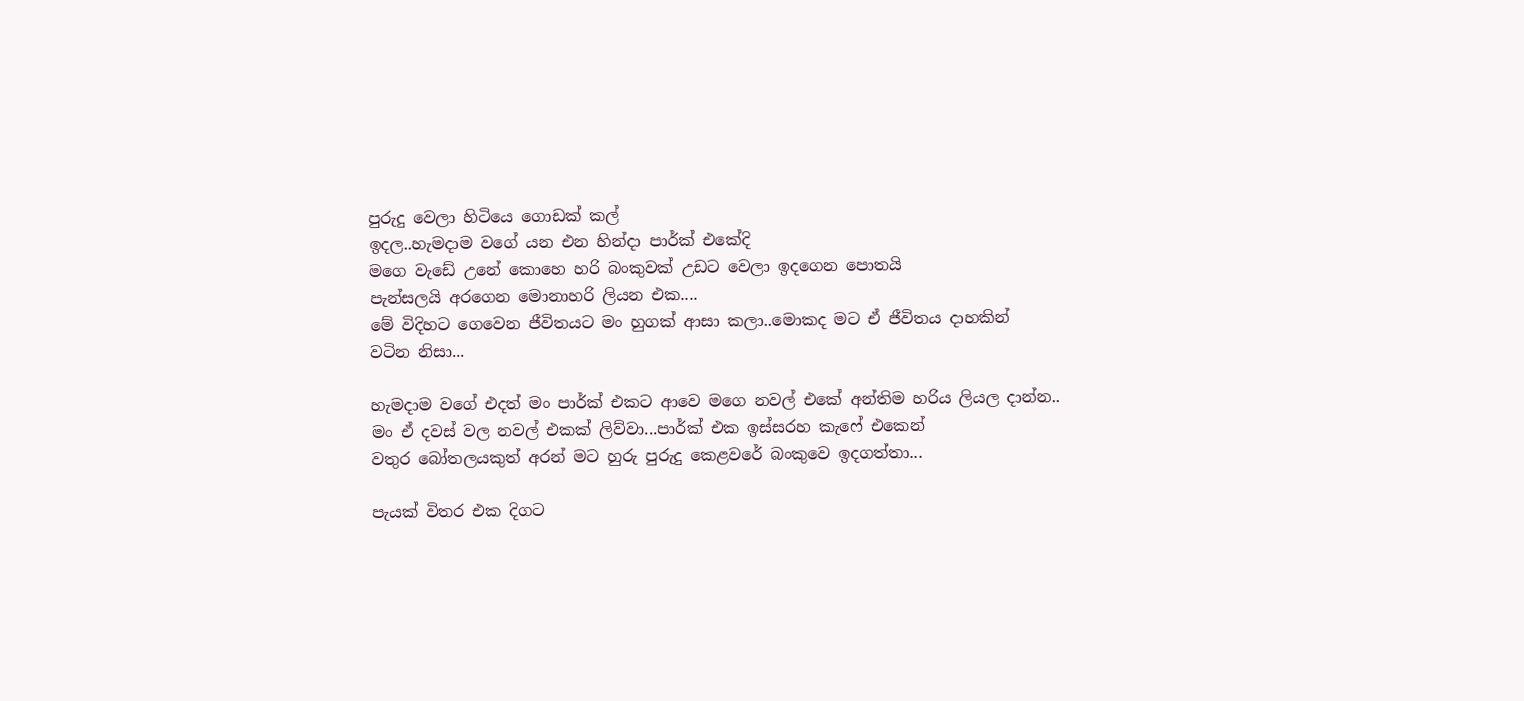පුරුදු වෙලා හිටියෙ ගොඩක් කල්
ඉදල..හැමදාම වගේ යන එන හින්දා පාර්ක් එකේදි
මගෙ වැඩේ උනේ කොහෙ හරි බංකුවක් උඩට වෙලා ඉදගෙන පොතයි
පැන්සලයි අරගෙන මොනාහරි ලියන එක....
මේ විදිහට ගෙවෙන ජීවිතයට මං හුගක් ආසා කලා..මොකද මට ඒ ජීවිතය දාහකින්
වටින නිසා...

හැමදාම වගේ එදත් මං පාර්ක් එකට ආවෙ මගෙ නවල් එකේ අන්තිම හරිය ලියල දාන්න..
මං ඒ දවස් වල නවල් එකක් ලිව්වා...පාර්ක් එක ඉස්සරහ කැෆේ එකෙන්
වතුර බෝතලයකුත් අරන් මට හුරු පුරුදු කෙළවරේ බංකුවෙ ඉදගත්තා...

පැයක් විතර එක දිගට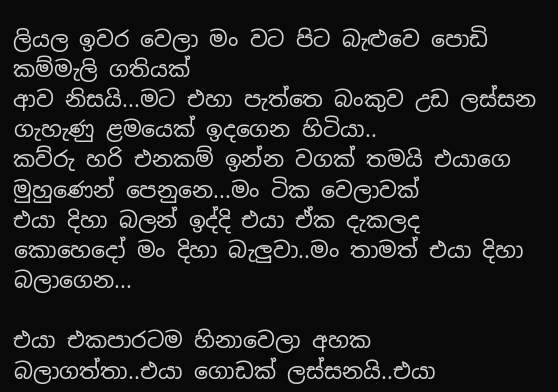ලියල ඉවර වෙලා මං වට පිට බැළුවෙ පොඩි කම්මැලි ගතියක්
ආව නිසයි...මට එහා පැත්තෙ බංකුව උඩ ලස්සන ගැහැණු ළමයෙක් ඉදගෙන හිටියා..
කව්රු හරි එනකම් ඉන්න වගක් තමයි එයාගෙ මුහුණෙන් පෙනුනෙ...මං ටික වෙලාවක්
එයා දිහා බලන් ඉද්දි එයා ඒක දැකලද කොහෙදෝ මං දිහා බැලුවා..මං තාමත් එයා දිහා
බලාගෙන...

එයා එකපාරටම හිනාවෙලා අහක බලාගත්තා..එයා ගොඩක් ලස්සනයි..එයා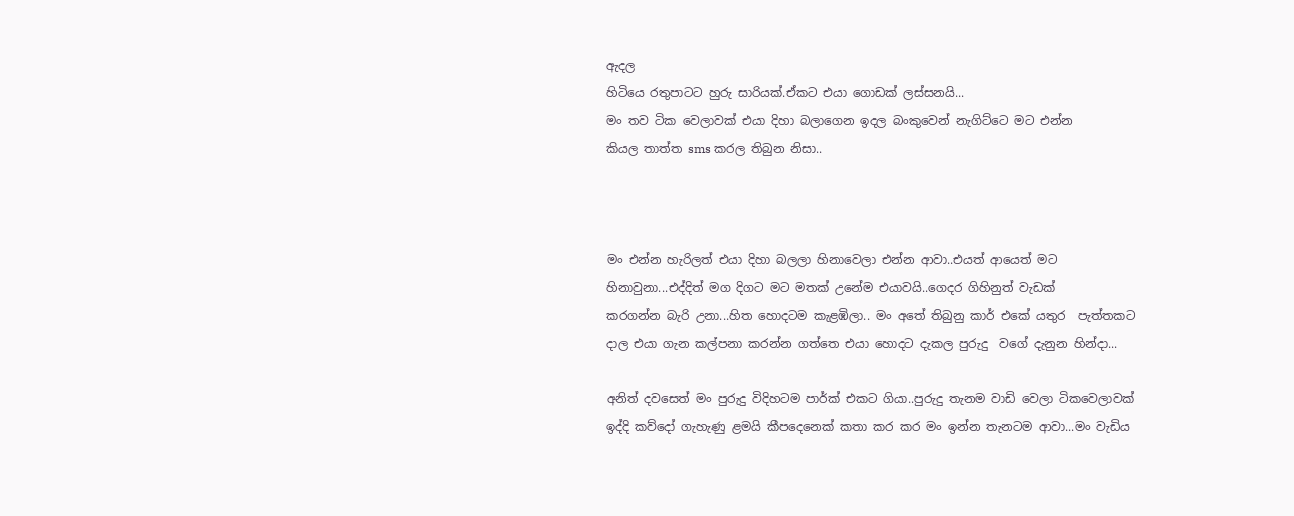ඇදල
හිටියෙ රතුපාටට හුරු සාරියක්.ඒකට එයා ගොඩක් ලස්සනයි...
මං තව ටික වෙලාවක් එයා දිහා බලාගෙන ඉදල බංකුවෙන් නැගිට්ටෙ මට එන්න
කියල තාත්ත sms කරල තිබුන නිසා..



මං එන්න හැරිලත් එයා දිහා බලලා හිනාවෙලා එන්න ආවා..එයත් ආයෙත් මට
හිනාවුනා...එද්දිත් මග දිගට මට මතක් උනේම එයාවයි..ගෙදර ගිහිනුත් වැඩක්
කරගන්න බැරි උනා...හිත හොදටම කැළඹිලා.. මං අතේ තිබුනු කාර් එකේ යතුර  පැත්තකට
දාල එයා ගැන කල්පනා කරන්න ගත්තෙ එයා හොදට දැකල පුරුදු  වගේ දැනුන හින්දා...

අනිත් දවසෙත් මං පුරුදු විදිහටම පාර්ක් එකට ගියා..පුරුදු තැනම වාඩි වෙලා ටිකවෙලාවක්
ඉද්දි කව්දෝ ගැහැණු ළමයි කීපදෙනෙක් කතා කර කර මං ඉන්න තැනටම ආවා...මං වැඩිය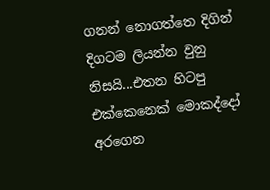ගනන් නොගත්තෙ දිගින් දිගටම ලියන්න වුනු නිසයි...එතන හිටපු එක්කෙනෙක් මොකද්දෝ
අරගෙන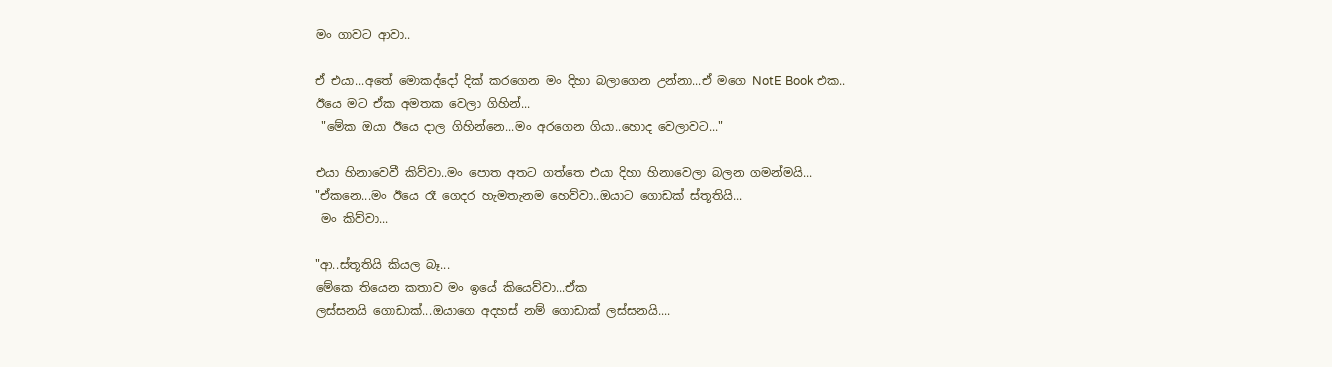මං ගාවට ආවා..

ඒ එයා...අතේ මොකද්දෝ දික් කරගෙන මං දිහා බලාගෙන උන්නා...ඒ මගෙ NotE Book එක..
ඊයෙ මට ඒක අමතක වෙලා ගිහින්...
 "මේක ඔයා ඊයෙ දාල ගිහින්නෙ...මං අරගෙන ගියා..හොද වෙලාවට..."

එයා හිනාවෙවී කිව්වා..මං පොත අතට ගත්තෙ එයා දිහා හිනාවෙලා බලන ගමන්මයි...
"ඒකනෙ...මං ඊයෙ රෑ ගෙදර හැමතැනම හෙව්වා..ඔයාට ගොඩක් ස්තූතියි...
 මං කිව්වා...

"ආ..ස්තූතියි කියල බෑ...
මේකෙ තියෙන කතාව මං ඉ‍යේ කියෙව්වා...ඒක
ලස්සනයි ගොඩාක්...ඔයාගෙ අදහස් නම් ගොඩාක් ලස්සනයි....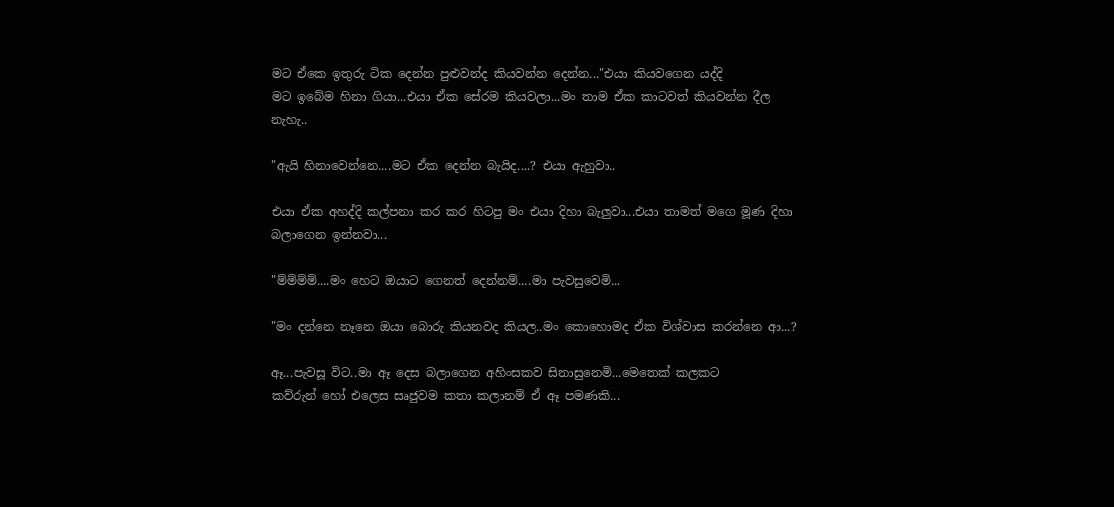මට ඒකෙ ඉතුරු ටික දෙන්න පුළුවන්ද කියවන්න දෙන්න..."එයා කියවගෙන යද්දි
මට ඉබේම හිනා ගියා...එයා ඒක සේරම කියවලා...මං තාම ඒක කාටවත් කියවන්න දීල
නැහැ..

"ඇයි හිනාවෙන්නෙ....මට ඒක දෙන්න බැයිද....? එයා ඇහුවා..

එයා ඒක අහද්දි කල්පනා කර කර හිටපු මං එයා දිහා බැලුවා...එයා තාමත් මගෙ මූණ දිහා
බලාගෙන ඉන්නවා...

"ම්ම්ම්ම්....මං හෙට ඔයාට ගෙනත් දෙන්නම්....මා පැවසුවෙමි...

"මං දන්නෙ නෑනෙ ඔයා බොරු කියනවද කියල..මං කොහොමද ඒක විශ්වාස කරන්නෙ ආ...?

ඈ...පැවසූ විට..මා ඈ දෙස බලාගෙන අහිංසකව සිනාසුනෙමි...මෙතෙක් කලකට
කව්රුන් හෝ එලෙස සෘජුවම කතා කලානම් ඒ ඈ පමණකි...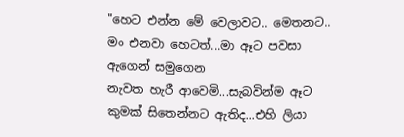"හෙට එන්න මේ වෙලාවට.. මෙතනට.. මං එනවා හෙටත්...මා ඈට පවසා ඇගෙන් සමුගෙන
නැවත හැරී ආවෙමි...සැබවින්ම ඈට කුමක් සිතෙන්නට ඇතිද...එහි ලියා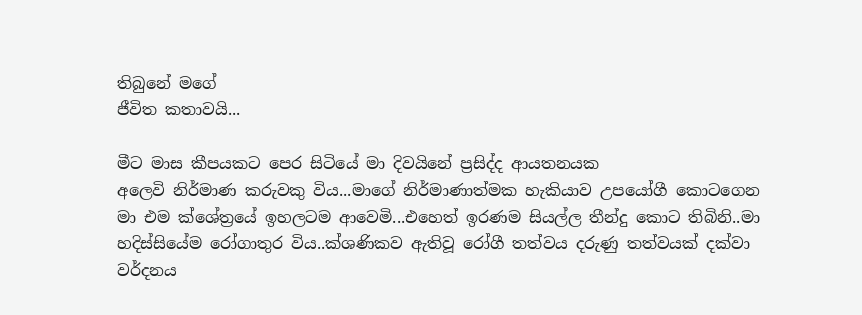තිබුනේ මගේ
ජීවිත කතාවයි...

මීට මාස කීපයකට පෙර සිටියේ මා දිවයිනේ ප්‍රසිද්ද ආයතනයක
අලෙවි නිර්මාණ කරුවකු විය...මාගේ නිර්මාණාත්මක හැකියාව උපයෝගී කොටගෙන
මා එම ක්ශේත්‍රයේ ඉහලටම ආවෙමි...එහෙත් ඉරණම සියල්ල තීන්දු කොට තිබිනි..මා
හදිස්සියේම රෝගාතුර විය..ක්ශණිකව ඇතිවූ රෝගී තත්වය දරුණු තත්වයක් දක්වා
වර්දනය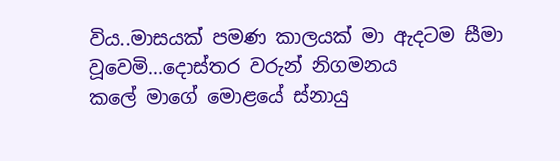විය..මාසයක් පමණ කාලයක් මා ඇදටම සීමා වූවෙමි...දොස්තර වරුන් නිගමනය
කලේ මාගේ මොළයේ ස්නායු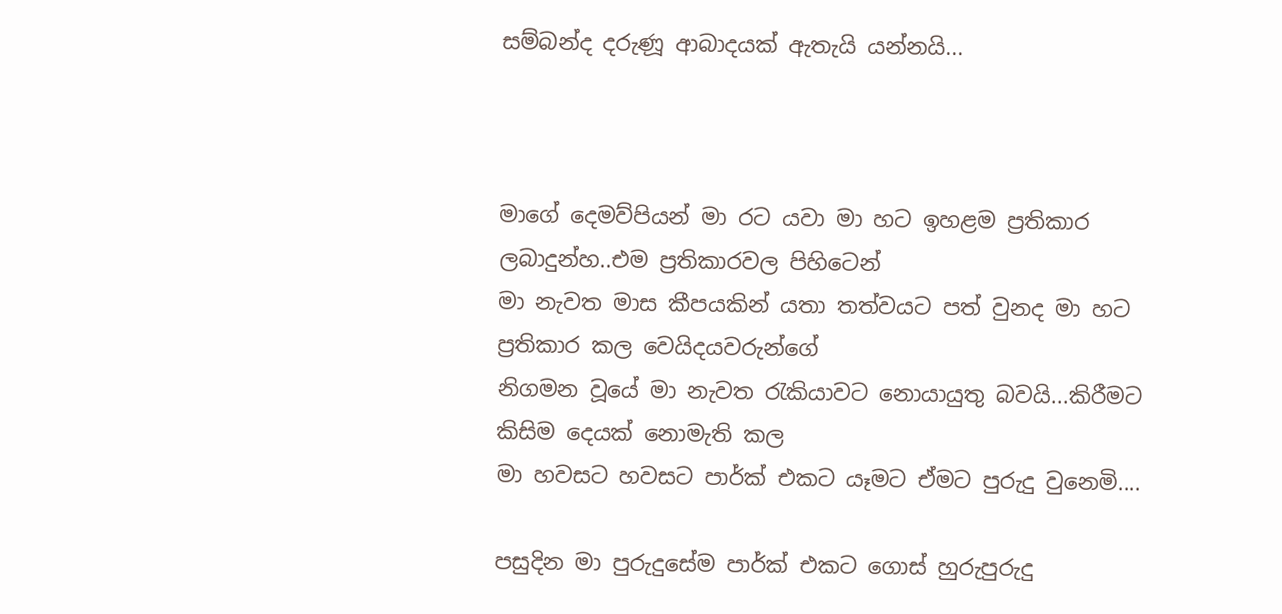සම්බන්ද දරුණූ ආබාදයක් ඇතැයි යන්නයි...



මාගේ දෙමව්පියන් මා රට යවා මා හට ඉහළම ප්‍රතිකාර ලබාදුන්හ..එම ප්‍රතිකාරවල පිහිටෙන්
මා නැවත මාස කීපයකින් යතා තත්වයට පත් වුනද මා හට ප්‍රතිකාර කල වෙයිදයවරුන්ගේ
නිගමන වූයේ මා නැවත රැකියාවට නොයායුතු බවයි...කිරීමට කිසිම දෙයක් නොමැති කල
මා හවසට හවසට පාර්ක් එකට යෑමට ඒමට පුරුදු වුනෙමි....

පසුදින මා පුරුදුසේම පාර්ක් එකට ගොස් හුරුපුරුදු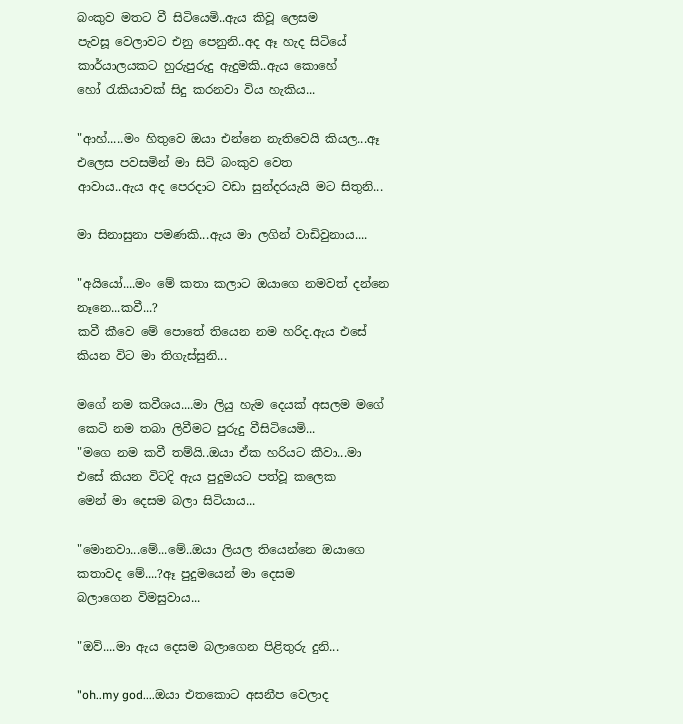බංකුව මතට වී සිටියෙමි..ඇය කිවූ ලෙසම
පැවසූ වෙලාවට එනු පෙනුනි..අද ඈ හැද සිටියේ කාර්යාලයකට හුරුපුරුදු ඇදුමකි..ඇය කොහේ
හෝ රැකියාවක් සිදු කරනවා විය හැකිය...

"ආහ්.....මං හිතුවෙ ඔයා එන්නෙ නැතිවෙයි කියල...ඈ එලෙස පවසමින් මා සිටි බංකුව වෙත
ආවාය..ඇය අද පෙරදාට වඩා සුන්දරයැයි මට සිතුනි...

මා සිනාසුනා පමණකි...ඇය මා ලගින් වාඩිවුනාය....

"අයියෝ....මං මේ කතා කලාට ඔයාගෙ නමවත් දන්නෙ නෑනෙ...කවී...?
කවී කීවෙ මේ පොතේ තියෙන නම හරිද.ඇය එසේ කියන විට මා තිගැස්සුනි...

මගේ නම කවීශය....මා ලියු හැම දෙයක් අසලම මගේ කෙටි නම තබා ලිවීමට පුරුදු වීසිටියෙමි...
"මගෙ නම කවී තම්යි..ඔයා ඒක හරියට කීවා...මා එසේ කියන විටදි ඇය පුදුමයට පත්වූ කලෙක
මෙන් මා දෙසම බලා සිටියාය...

"මොනවා...මේ...මේ..ඔයා ලියල තියෙන්නෙ ඔයාගෙ කතාවද මේ....?ඈ පුදුමයෙන් මා දෙසම
බලාගෙන විමසුවාය...

"ඔව්....මා ඇය දෙසම බලාගෙන පිළිතුරු දුනි...

"oh..my god....ඔයා එතකොට අසනීප වෙලාද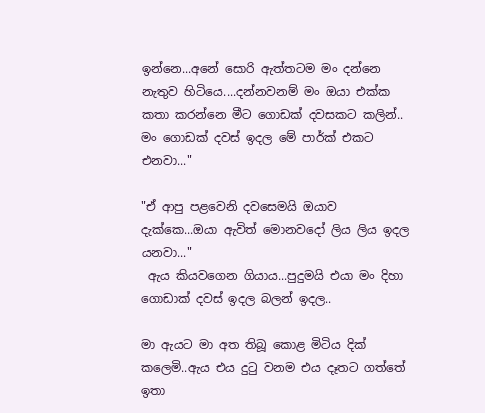ඉන්නෙ...අනේ සොරි ඇත්තටම මං දන්නෙ
නැතුව හිටියෙ....දන්නවනම් මං ඔයා එක්ක කතා කරන්නෙ මීට ගොඩක් දවසකට කලින්..
මං ගොඩක් දවස් ඉදල මේ පාර්ක් එකට එනවා..."

"ඒ ආපු පළවෙනි දවසෙමයි ඔයාව දැක්කෙ...ඔයා ඇවිත් මොනවදෝ ලිය ලිය ඉදල යනවා..."
 ඇය කියවගෙන ගියාය...පුදුමයි එයා මං දිහා ගොඩාක් දවස් ඉදල බලන් ඉදල..

මා ඇයට මා අත තිබූ කොළ මිටිය දික් කලෙමි..ඇය එය දුටු වනම එය දෑතට ගත්තේ ඉතා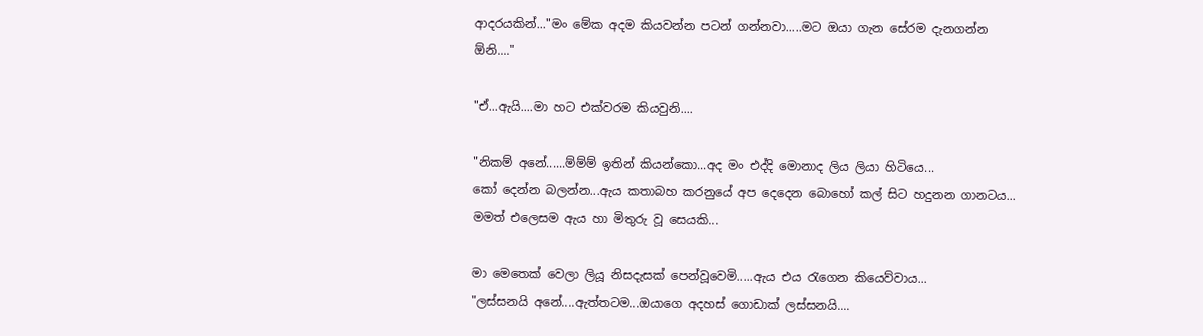ආදරයකින්..."මං මේක අදම කියවන්න පටන් ගන්නවා.....මට ඔයා ගැන සේරම දැනගන්න
ඕනි...."

"ඒ...ඇයි....මා හට එක්වරම කියවුනි....

"නිකම් අනේ......ම්ම්ම් ඉතින් කියන්කො...අද මං එද්දි මොනාද ලිය ලියා හිටියෙ...
කෝ දෙන්න බලන්න...ඇය කතාබහ කරනුයේ අප දෙදෙන බොහෝ කල් සිට හදුනන ගානටය...
මමත් එලෙසම ඇය හා මිතුරු වූ සෙයකි...

මා මෙතෙක් වෙලා ලියූ නිසදැසක් පෙන්වූවෙමි.....ඇය එය රැගෙන කියෙව්වාය...
"ලස්සනයි අනේ....ඇත්තටම...ඔයාගෙ අදහස් ගොඩාක් ලස්සනයි....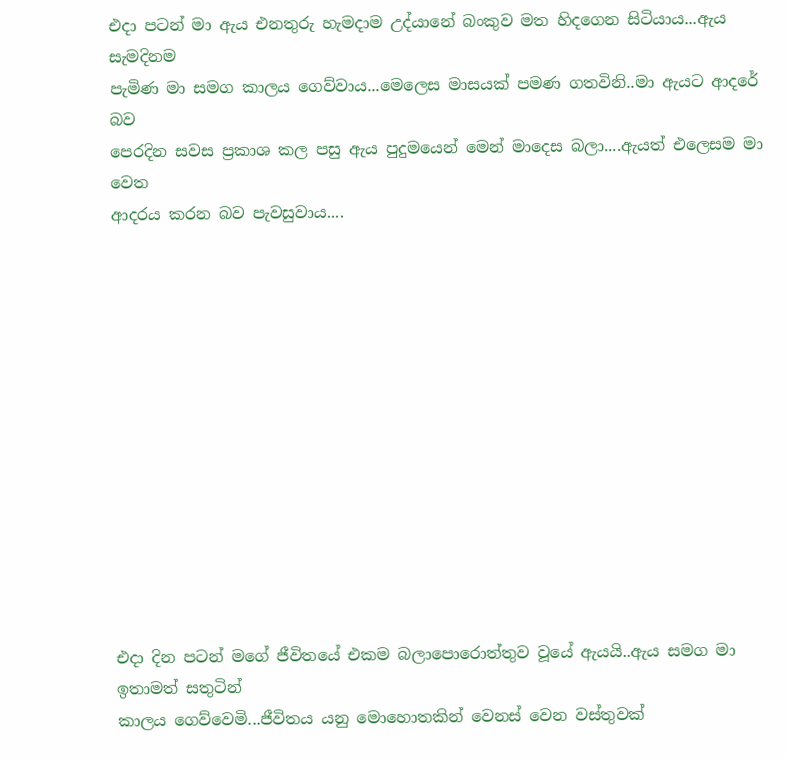එදා පටන් මා ඇය එනතුරු හැමදාම උද්යානේ බංකුව මත හිදගෙන සිටියාය...ඇය සැමදිනම
පැමිණ මා සමග කාලය ගෙව්වාය...මෙලෙස මාසයක් පමණ ගතවිනි..මා ඇයට ආදරේ බව
පෙරදින සවස ප්‍රකාශ කල පසු ඇය පුදුමයෙන් මෙන් මාදෙස බලා....ඇයත් එලෙසම මා වෙත
ආදරය කරන බව පැවසුවාය....













එදා දින පටන් මගේ ජීවිතයේ එකම බලාපොරොත්තුව වූයේ ඇයයි..ඇය සමග මා ඉතාමත් සතුටින්
කාලය ගෙව්වෙමි...ජීවිතය යනු මොහොතකින් වෙනස් වෙන වස්තුවක්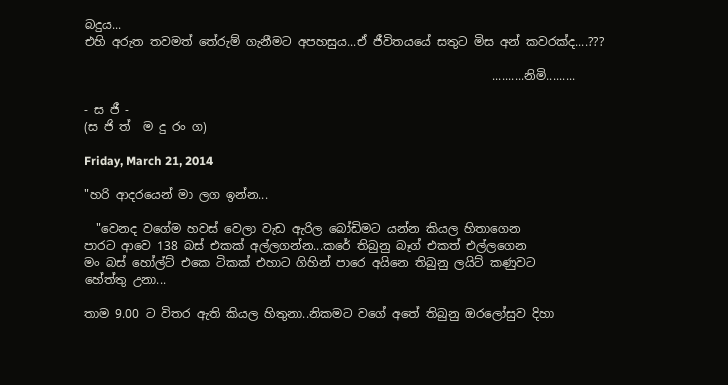බදුය...
එහි අරුත තවමත් තේරුම් ගැනීමට අපහසුය...ඒ ජීවිතයයේ සතුට මිස අන් කවරක්ද....???

                                                                    ..........නිමි.........

- ස ජී -
(ස ජි ත්  ම දු රං ග)

Friday, March 21, 2014

"හරි ආදරයෙන් මා ලග ඉන්න...

  "වෙනද වගේම හවස් වෙලා වැඩ ඇරිල බෝඩිමට යන්න කියල හිතාගෙන
පාරට ආවෙ 138 බස් එකක් අල්ලගන්න...කරේ තිබුනු බෑග් එකත් එල්ලගෙන
මං බස් හෝල්ට් එකෙ ටිකක් එහාට ගිහින් පාරෙ අයිනෙ තිබුනු ලයිට් කණුවට
හේත්තු උනා...

තාම 9.00 ට විතර ඇති කියල හිතුනා..නිකමට වගේ අතේ තිබුනු ඔරලෝසුව දිහා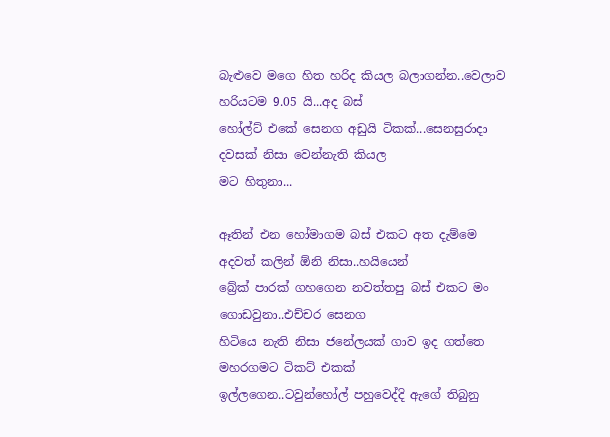බැළුවෙ මගෙ හිත හරිද කියල බලාගන්න..වෙලාව හරියටම 9.05 යි...අද බස්
හෝල්ට් එකේ සෙනග අඩුයි ටිකක්...සෙනසුරාදා දවසක් නිසා වෙන්නැති කියල
මට හිතුනා...

ඈතින් එන හෝමාගම බස් එකට අත දැම්මෙ අදවත් කලින් ඕනි නිසා..හයියෙන්
බ්‍රේක් පාරක් ගහගෙන නවත්තපු බස් එකට මං ගොඩවුනා..එච්චර සෙනග
හිටියෙ නැති නිසා ජනේලයක් ගාව ඉද ගත්තෙ මහරගමට ටිකට් එකක්
ඉල්ලගෙන..ටවුන්හෝල් පහුවෙද්දි ඇගේ තිබුනු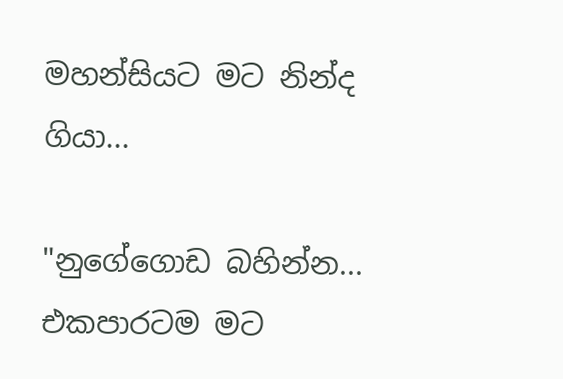මහන්සියට මට නින්ද ගියා...

"නුගේගොඩ බහින්න...
එකපාරටම මට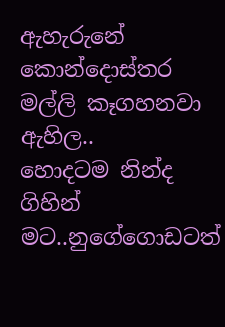ඇහැරුනේ කොන්දොස්තර මල්ලි කෑගහනවා ඇහිල..
හොදටම නින්ද ගිහින් මට..නුගේගොඩටත්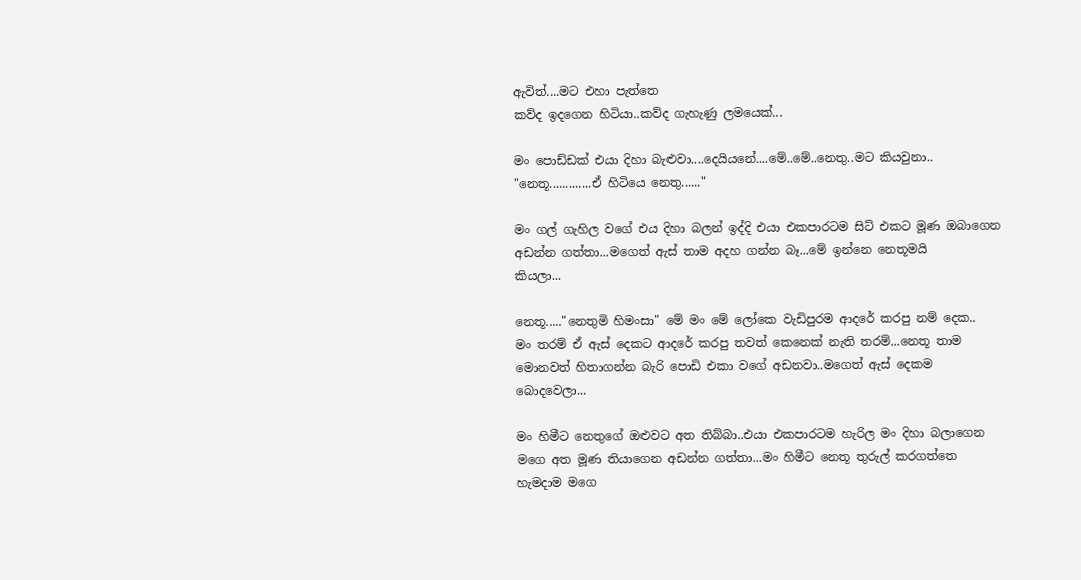ඇවිත්....මට එහා පැත්තෙ
කව්ද ඉදගෙන හිටියා..කව්ද ගැහැණු ලමයෙක්...

මං පොඩ්ඩක් එයා දිහා බැළුවා....දෙයියනේ....මේ..මේ..නෙතු..මට කියවුනා..
"නෙතූ.............ඒ හිටියෙ නෙතු......"

මං ගල් ගැහිල වගේ එය දිහා බලන් ඉද්දි එයා එකපාරටම සිට් එකට මූණ ඔබාගෙන
අඩන්න ගත්තා...මගෙත් ඇස් තාම අදහ ගන්න බෑ...මේ ඉන්නෙ නෙතූමයි
කියලා...

නෙතූ....."නෙතුමි හිමංසා" මේ මං මේ ලෝකෙ වැඩිපුරම ආදරේ කරපු නම් දෙක..
මං තරම් ඒ ඇස් දෙකට ආදරේ කරපු තවත් කෙනෙක් නැති තරම්...නෙතූ තාම
මොනවත් හිතාගන්න බැරි පොඩි එකා වගේ අඩනවා..මගෙත් ඇස් දෙකම
බොදවෙලා...

මං හිමීට නෙතුගේ ඔළුවට අත තිබ්බා..එයා එකපාරටම හැරිල මං දිහා බලාගෙන
මගෙ අත මූණ තියාගෙන අඩන්න ගත්තා...මං හිමීට නෙතූ තුරුල් කරගත්තෙ
හැමදාම මගෙ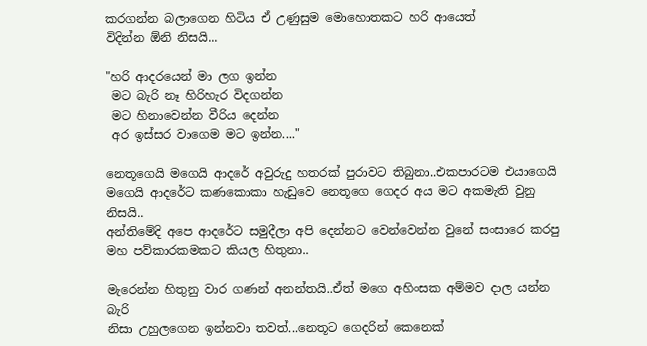කරගන්න බලාගෙන හිටිය ඒ උණුසුම මොහොතකට හරි ආයෙත්
විදින්න ඕනි නිසයි...

"හරි ආදරයෙන් මා ලග ඉන්න
 මට බැරි නෑ හිරිහැර විදගන්න
 මට හිනාවෙන්න වීරිය දෙන්න
 අර ඉස්සර වාගෙම මට ඉන්න...."

නෙතූගෙයි මගෙයි ආදරේ අවුරුදු හතරක් පුරාවට තිබුනා..එකපාරටම එයාගෙයි
මගෙයි ආදරේට කණකොකා හැඩුවෙ නෙතූගෙ ගෙදර අය මට අකමැති වුනු නිසයි..
අන්තිමේදි අපෙ ආදරේට සමුදීලා අපි දෙන්නට වෙන්වෙන්න වුනේ සංසාරෙ කරපු
මහ පව්කාරකමකට කියල හිතුනා..

මැරෙන්න හිතුනු වාර ගණන් අනන්තයි..ඒත් මගෙ අහිංසක අම්මව දාල යන්න බැරි
නිසා උහුලගෙන ඉන්නවා තවත්...නෙතූට ගෙදරින් කෙනෙක්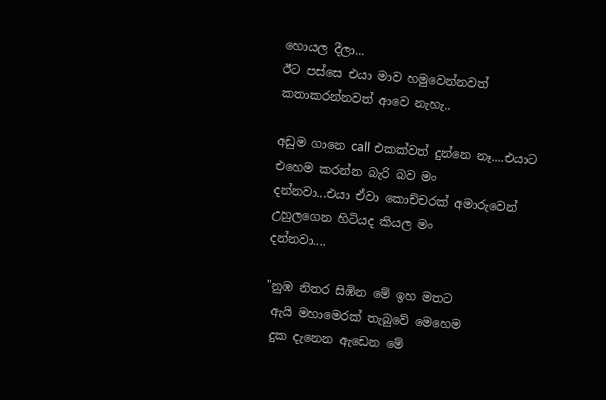හොයල දීලා...
ඊට පස්සෙ එයා මාව හමුවෙන්නවත් කතාකරන්නවත් ආවෙ නැහැ..

අඩුම ගානෙ call එකක්වත් දුන්නෙ නෑ....එයාට එහෙම කරන්න බැරි බව මං
දන්නවා...එයා ඒවා කොච්චරක් අමාරුවෙන් උහුලගෙන හිටියද කියල මං
දන්නවා....

"නුඹ නිතර සිඹින මේ ඉහ මතට
 ඇයි මහාමෙරක් තැබුවේ මෙහෙම
 දුක දැනෙන ඇඩෙන මේ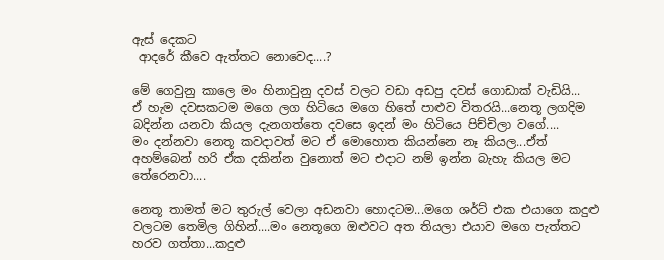ඇස් දෙකට
 ආදරේ කීවෙ ඇත්තට නොවෙද....?

මේ ගෙවුනු කාලෙ මං හිනාවුනු දවස් වලට වඩා අඩපු දවස් ගොඩාක් වැඩියි...
ඒ හැම දවසකටම මගෙ ලග හිටියෙ මගෙ හිතේ පාළුව විතරයි...නෙතූ ලගදිම
බදින්න යනවා කියල දැනගත්තෙ දවසෙ ඉදන් මං හිටියෙ පිච්චිලා වගේ....
මං දන්නවා නෙතූ කවදාවත් මට ඒ මොහොත කියන්නෙ නෑ කියල...ඒත්
අහම්බෙන් හරි ඒක දකින්න වුනොත් මට එදාට නම් ඉන්න බැහැ කියල මට
තේරෙනවා....

නෙතූ තාමත් මට තුරුල් වෙලා අඩනවා හොදටම...මගෙ ශර්ට් එක එයාගෙ කදුළු
වලටම තෙමිල ගිහින්....මං නෙතූගෙ ඔළුවට අත තියලා එයාව මගෙ පැත්තට
හරව ගත්තා...කදුළු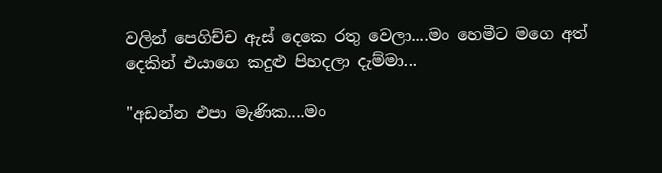වලින් පෙගිච්ච ඇස් දෙකෙ රතු වෙලා....මං හෙමීට මගෙ අත්
දෙකින් එයාගෙ කදුළු පිහදලා දැම්මා...

"අඩන්න එපා මැණික....මං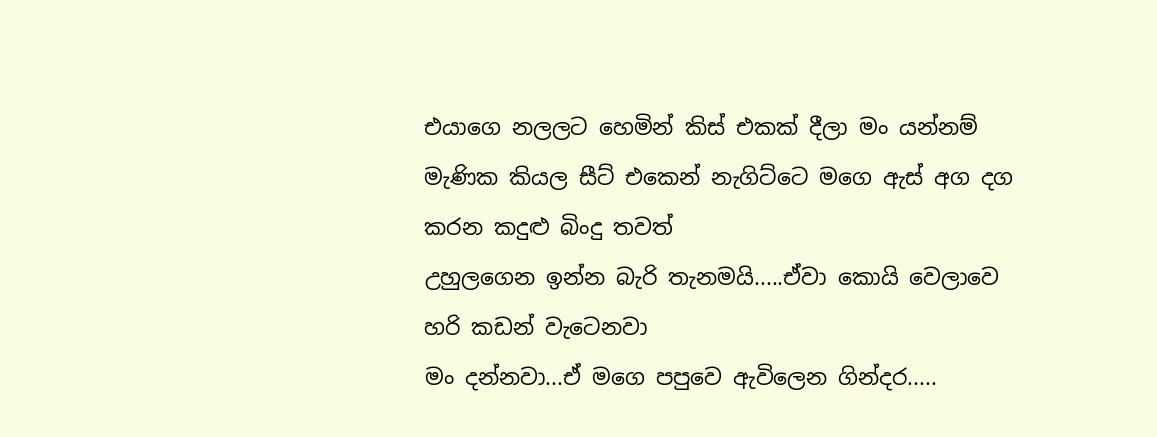එයාගෙ නලලට හෙමින් කිස් එකක් දීලා මං යන්නම්
මැණික කියල සීට් එකෙන් නැගිට්ටෙ මගෙ ඇස් අග දග කරන කදුළු බිංදු තවත්
උහුලගෙන ඉන්න බැරි තැනමයි.....ඒවා කොයි වෙලාවෙ හරි කඩන් වැටෙනවා
මං දන්නවා...ඒ මගෙ පපුවෙ ඇවිලෙන ගින්දර.....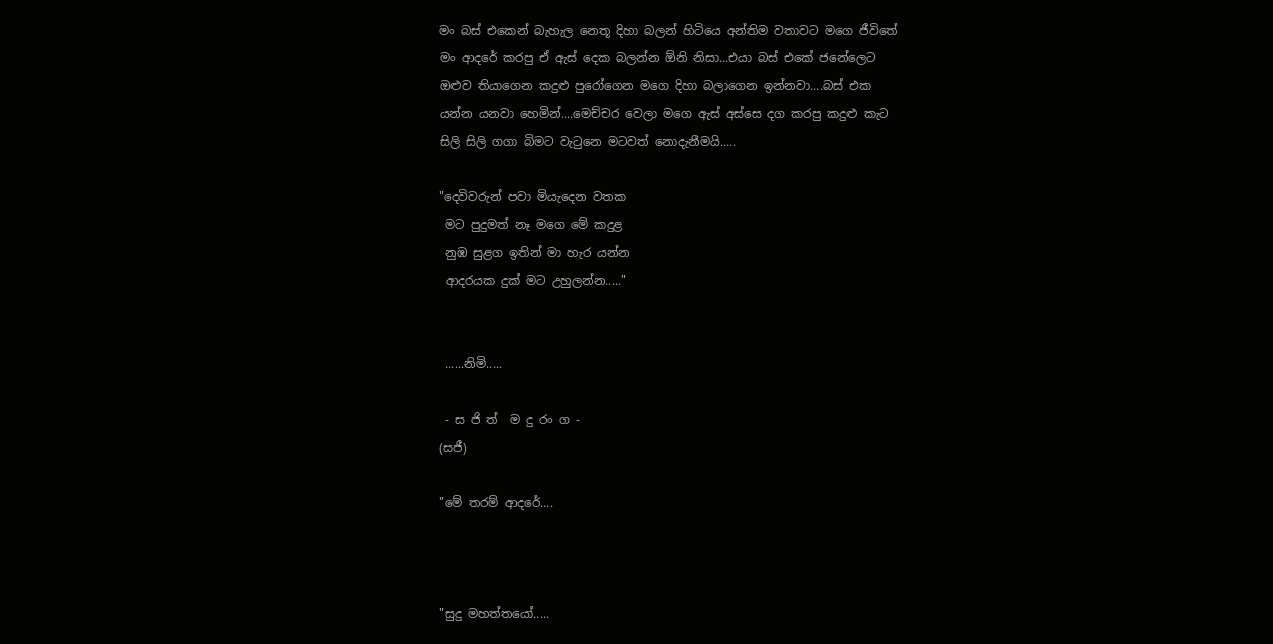මං බස් එකෙන් බැහැල නෙතූ දිහා බලන් හිටියෙ අන්තිම වතාවට මගෙ ජීවිතේ
මං ආදරේ කරපු ඒ ඇස් දෙක බලන්න ඕනි නිසා...එයා බස් එකේ ජනේලෙට
ඔළුව තියාගෙන කදුළු පුරෝගෙන මගෙ දිහා බලාගෙන ඉන්නවා....බස් එක
යන්න යනවා හෙමින්....මෙච්චර වෙලා මගෙ ඇස් අස්සෙ දග කරපු කදුළු කැට
සිලි සිලි ගගා බිමට වැටුනෙ මටවත් නොදැනීමයි.....

"දෙවිවරුන් පවා මියැදෙන වතක
 මට පුදුමත් නෑ මගෙ මේ කදුළ
 නුඹ සුළග ඉතින් මා හැර යන්න
 ආදරයක දුක් මට උහුලන්න....."


 ......නිමි.....

 - ස ජි ත්  ම දු රං ග -
(සජී)

"මේ තරම් ආදරේ....



"සුදු මහත්තයෝ.....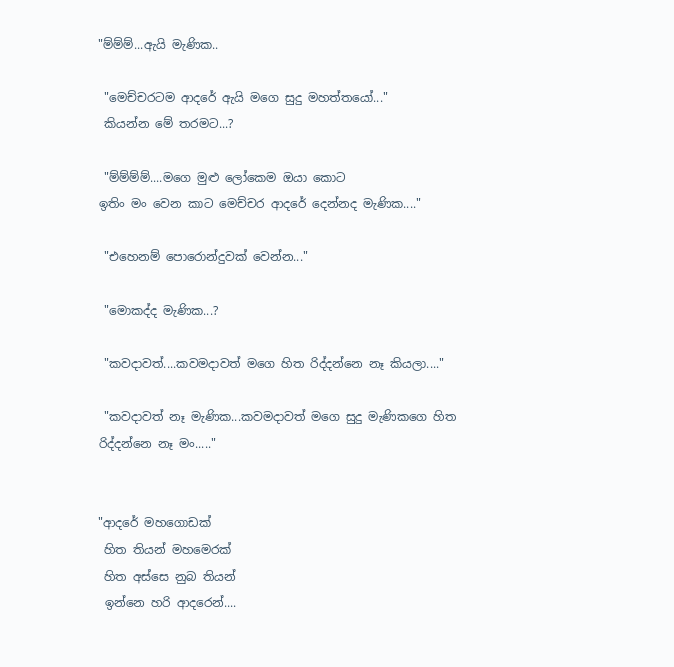"ම්ම්ම්...ඇයි මැණික..

 "මෙච්චරටම ආදරේ ඇයි මගෙ සුදු මහත්තයෝ..."
 කියන්න මේ තරමට...?

 "ම්ම්ම්ම්....මගෙ මුළු ලෝකෙම ඔයා කොට
ඉතිං මං වෙන කාට මෙච්චර ආදරේ දෙන්නද මැණික...."

 "එහෙනම් පොරොන්දුවක් වෙන්න..."

 "මොකද්ද මැණික...?

 "කවදාවත්....කවමදාවත් මගෙ හිත රිද්දන්නෙ නෑ කියලා...."

 "කවදාවත් නෑ මැණික...කවමදාවත් මගෙ සුදු මැණිකගෙ හිත
රිද්දන්නෙ නෑ මං....."


"ආදරේ මහගොඩක්
 හිත තියන් මහමෙරක්
 හිත අස්සෙ නුබ තියන්
 ඉන්නෙ හරි ආදරෙන්....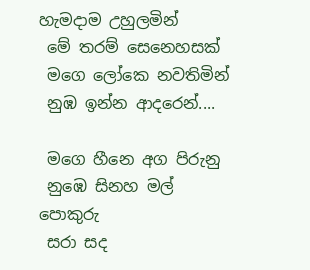හැමදාම උහුලමින්
 මේ තරම් සෙනෙහසක්
 මගෙ ලෝකෙ නවතිමින්
 නුඹ ඉන්න ආදරෙන්....

 මගෙ හීනෙ අග පිරුනු
 නුඹෙ සිනහ මල් පොකුරු
 සරා සද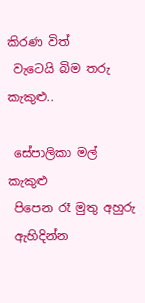කිරණ විත්
 වැටෙයි බිම තරු කැකුළු..

 සේපාලිකා මල් කැකුළු
 පිපෙන රෑ මුතු අහුරු
 ඇහිදින්න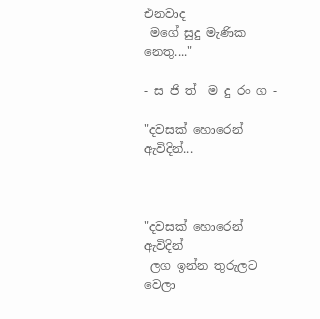එනවාද
 මගේ සුදු මැණික නෙතු...."

- ස ජි ත්  ම දු රං ග -

"දවසක් හොරෙන් ඇවිදින්...



"දවසක් හොරෙන් ඇවිදින්
 ලග ඉන්න තුරුලට වෙලා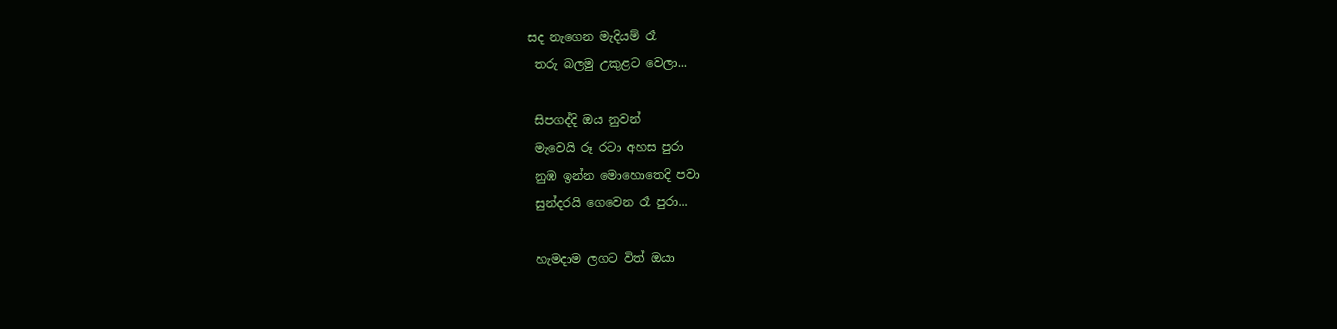සද නැගෙන මැදියම් රෑ
 තරු බලමු උකුළට වෙලා...

 සිපගද්දි ඔය නුවන්
 මැවෙයි රූ රටා අහස පුරා
 නුඹ ඉන්න මොහොතෙදි පවා
 සුන්දරයි ගෙවෙන රෑ පුරා...

 හැමදාම ලගට විත් ඔයා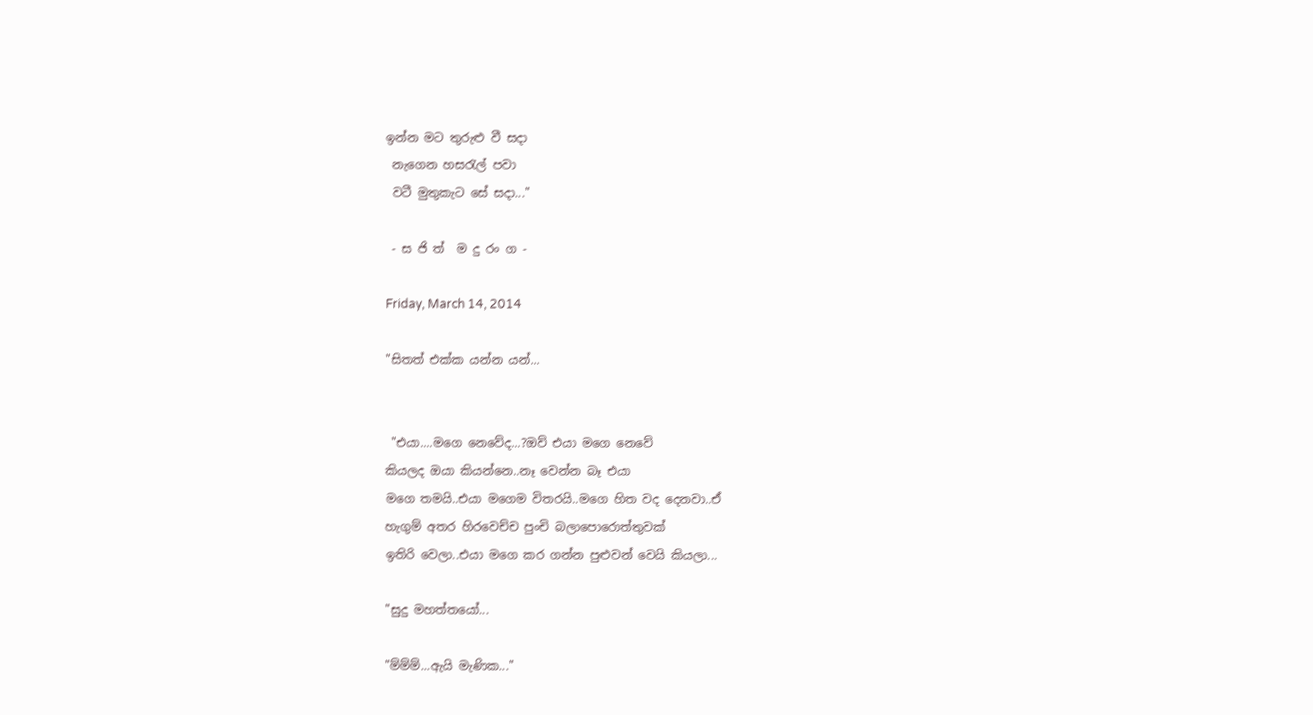ඉන්න මට තුරුළු වී සදා
 නැගෙන හසරැල් පවා
 වටී මුතුකැට සේ සදා..."

 - ස ජි ත්  ම දු රං ග -

Friday, March 14, 2014

"සිතත් එක්ක යන්න යන්...


 "එයා....මගෙ නෙවේද...?ඔව් එයා මගෙ නෙවේ
කියලද ඔයා කියන්නෙ..නෑ වෙන්න බෑ එයා
මගෙ තමයි..එයා මගෙම විතරයි..මගෙ හිත වද දෙනවා..ඒ
හැගුම් අතර හිරවෙච්ච පුංචි බලාපොරොත්තුවක්
ඉතිරි වෙලා..එයා මගෙ කර ගන්න පුළුවන් වෙයි කියලා...

"සුදු මහත්තයෝ...

"ම්ම්ම්...ඇයි මැණික..."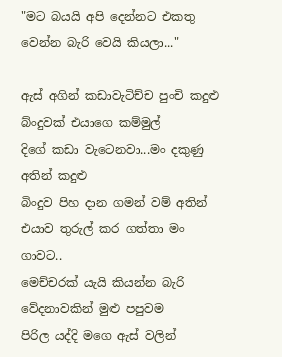"මට බයයි අපි දෙන්නට එකතු වෙන්න බැරි වෙයි කියලා..."

ඇස් අගින් කඩාවැටිච්ච පුංචි කදුළු බ්ංදුවක් එයාගෙ කම්මුල්
දිගේ කඩා වැටෙනවා...මං දකුණු අතින් කදුළු
බිංදුව පිහ දාන ගමන් වම් අතින් එයාව තුරුල් කර ගත්තා මං ගාවට..
මෙච්චරක් යැයි කියන්න බැරි වේදනාවකින් මුළු පපුවම
පිරිල යද්දි මගෙ ඇස් වලින්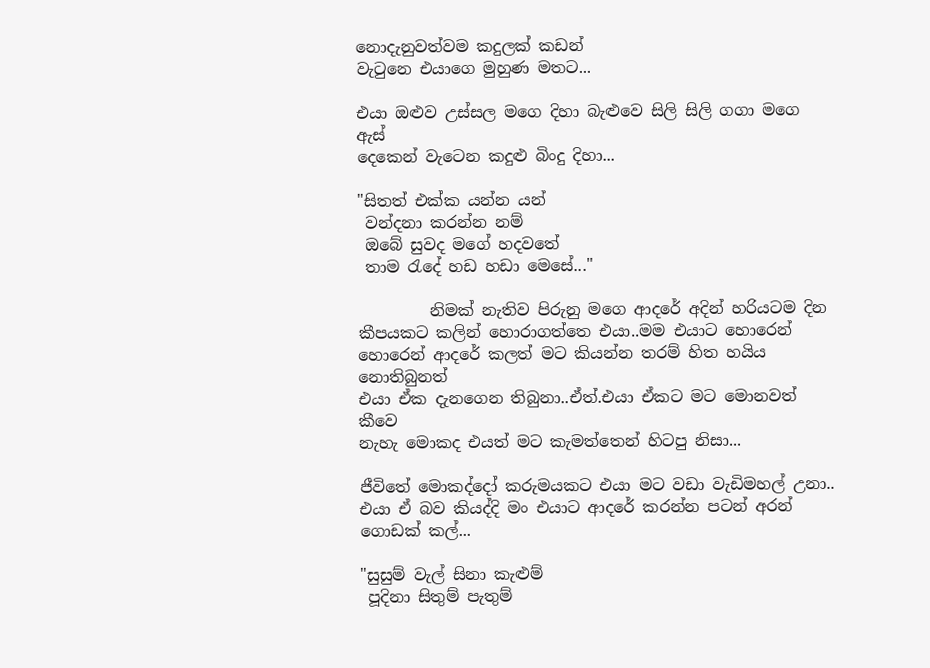නොදැනුවත්වම කදුලක් කඩන්
වැටුනෙ එයාගෙ මුහුණ මතට...

එයා ඔළුව උස්සල මගෙ දිහා බැළුවෙ සිලි සිලි ගගා මගෙ ඇස්
දෙකෙන් වැටෙන කදුළු බිංදු දිහා...

"සිතත් එක්ක යන්න යන්
 වන්දනා කරන්න නම්
 ඔබේ සුවද මගේ හදවතේ
 තාම රැදේ හඩ හඩා මෙසේ..."

         නිමක් නැතිව පිරුනු මගෙ ආදරේ අදින් හරියටම දින
කීපයකට කලින් හොරාගත්තෙ එයා..මම එයාට හොරෙන්
හොරෙන් ආදරේ කලත් මට කියන්න තරම් හිත හයිය නොතිබුනත්
එයා ඒක දැනගෙන තිබුනා..ඒත්.එයා ඒකට මට මොනවත් කීවෙ
නැහැ මොකද එයත් මට කැමත්තෙන් හිටපු නිසා...

ජීවිතේ මොකද්දෝ කරුමයකට එයා මට වඩා වැඩිමහල් උනා..
එයා ඒ බව කියද්දි මං එයාට ආදරේ කරන්න පටන් අරන්
ගොඩක් කල්...

"සුසුම් වැල් සිනා කැළුම්
 පූදිනා සිතුම් පැතුම්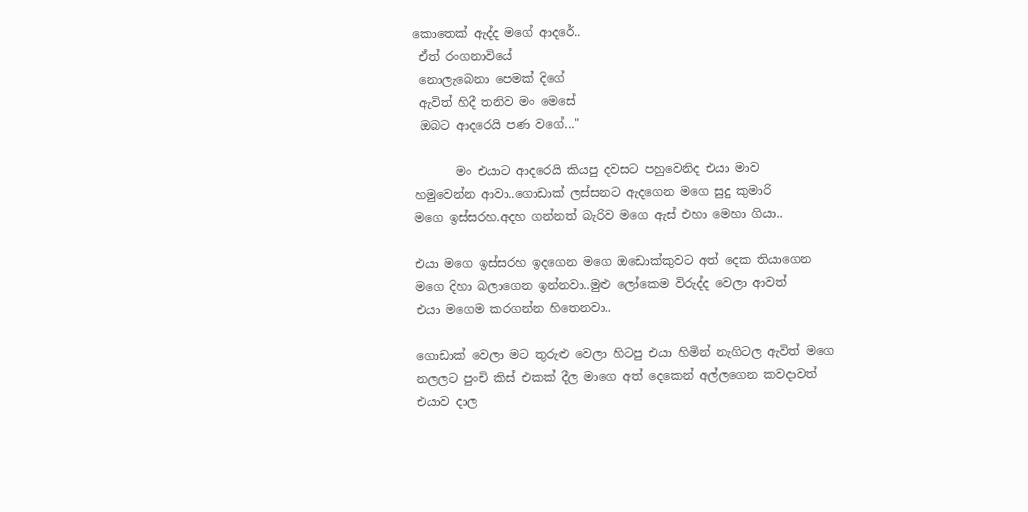කොතෙක් ඇද්ද මගේ ආදරේ..
 ඒත් රංගනාවියේ
 නොලැබෙනා පෙමක් දිගේ
 ඇවිත් හිදී තනිව මං මෙසේ
 ඔබට ආදරෙයි පණ වගේ..."

       මං එයාට ආදරෙයි කියපු දවසට පහුවෙනිද එයා මාව
හමුවෙන්න ආවා..ගොඩාක් ලස්සනට ඇදගෙන මගෙ සුදු කුමාරි
මගෙ ඉස්සරහ.අදහ ගන්නත් බැරිව මගෙ ඇස් එහා මෙහා ගියා..

එයා මගෙ ඉස්සරහ ඉදගෙන මගෙ ඔඩොක්කුවට අත් දෙක තියාගෙන
මගෙ දිහා බලාගෙන ඉන්නවා..මුළු ලෝකෙම විරුද්ද වෙලා ආවත්
එයා මගෙම කරගන්න හිතෙනවා..

ගොඩාක් වෙලා මට තුරුළු වෙලා හිටපු එයා හිමින් නැගිටල ඇවිත් මගෙ
නලලට පුංචි කිස් එකක් දීල මාගෙ අත් දෙකෙන් අල්ලගෙන කවදාවත්
එයාව දාල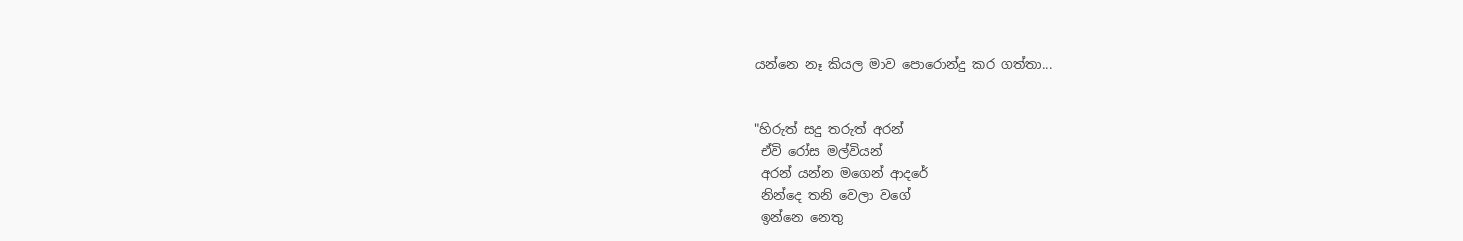යන්නෙ නෑ කියල මාව පොරොන්දු කර ගත්තා...


"හිරුත් සදු තරුත් අරන්
 ඒවි රෝස මල්වියන්
 අරන් යන්න මගෙන් ආදරේ
 නින්දෙ තනි වෙලා වගේ
 ඉන්නෙ නෙතු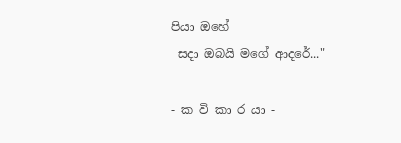පියා ඔහේ
 සදා ඔබයි මගේ ආදරේ..."

- ක වි කා ර යා -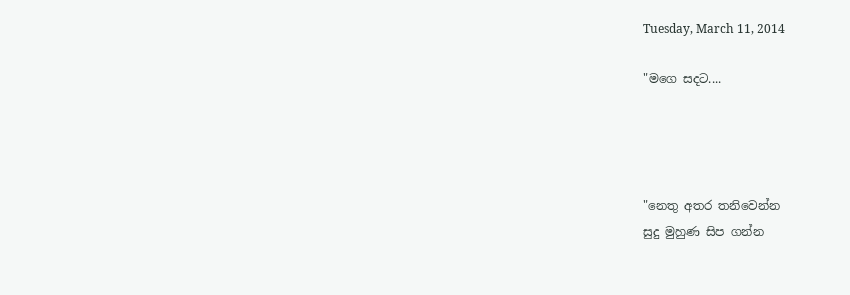Tuesday, March 11, 2014

"මගෙ සදට....




"නෙතු අතර තනිවෙන්න
සුදු මුහුණ සිප ගන්න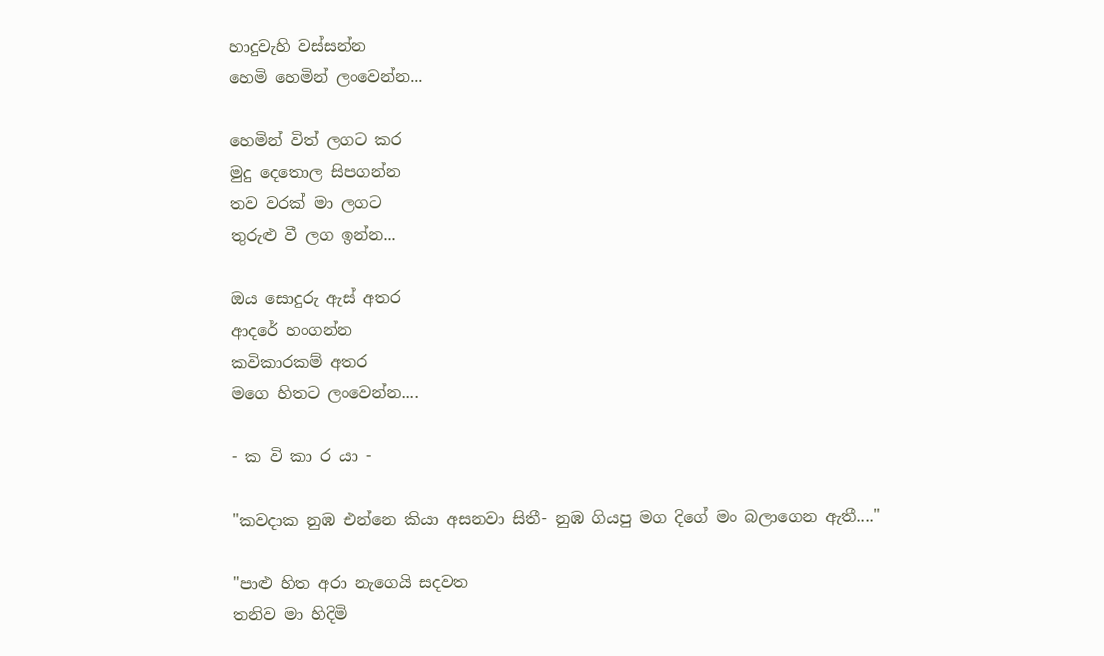හාදුවැහි වස්සන්න
හෙමි හෙමින් ලංවෙන්න...

හෙමින් විත් ලගට කර
මුදු දෙතොල සිපගන්න
තව වරක් මා ලගට
තුරුළු වී ලග ඉන්න...

ඔය සොදුරු ඇස් අතර
ආදරේ හංගන්න
කවිකාරකම් අතර
මගෙ හිතට ලංවෙන්න....

- ක වි කා ර යා -

"කවදාක නුඹ එන්නෙ කියා අසනවා සිතී- නුඹ ගියපු මග දිගේ මං බලාගෙන ඇතී...."

"පාළු හිත අරා නැගෙයි සදවත
තනිව මා හිදිමි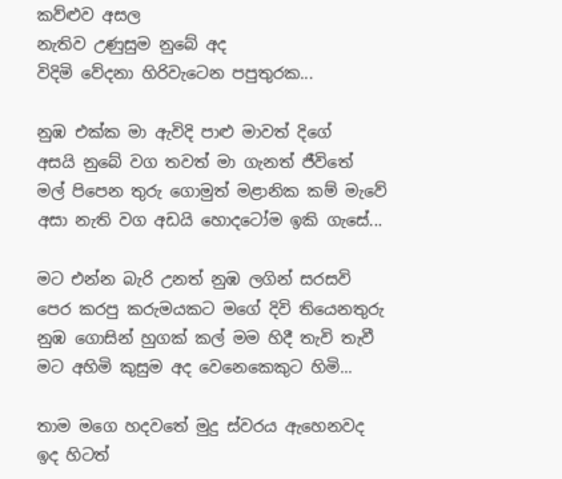කව්ළුව අසල
නැතිව උණුසුම නුබේ අද
විදිමි වේදනා හිරිවැටෙන පපුතුරක...

නුඹ එක්ක මා ඇවිදි පාළු මාවත් දිගේ
අසයි නුබේ වග තවත් මා ගැනත් ජීවිතේ
මල් පිපෙන තුරු ගොමුත් මළානික කම් මැවේ
අසා නැති වග අඩයි හොදටෝම ඉකි ගැසේ...

මට එන්න බැරි උනත් නුඹ ලගින් සරසවි
පෙර කරපු කරුමයකට මගේ දිවි තියෙනතුරු
නුඹ ගොසින් හුගක් කල් මම හිදී තැවි තැවී
මට අහිමි කුසුම අද වෙනෙකෙකුට හිමි...

තාම මගෙ හදවතේ මුදු ස්වරය ඇහෙනවද
ඉද හිටත්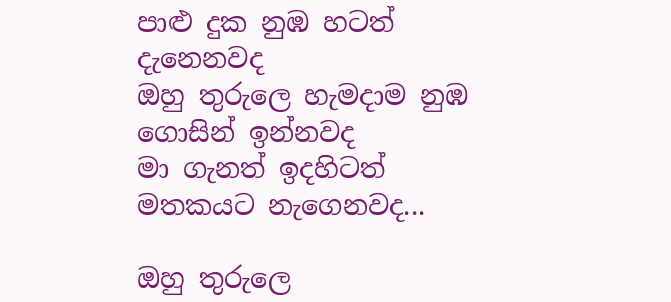පාළු දුක නුඹ හටත් දැනෙනවද
ඔහු තුරුලෙ හැමදාම නුඹ ගොසින් ඉන්නවද
මා ගැනත් ඉදහිටත් මතකයට නැගෙනවද...

ඔහු තුරුලෙ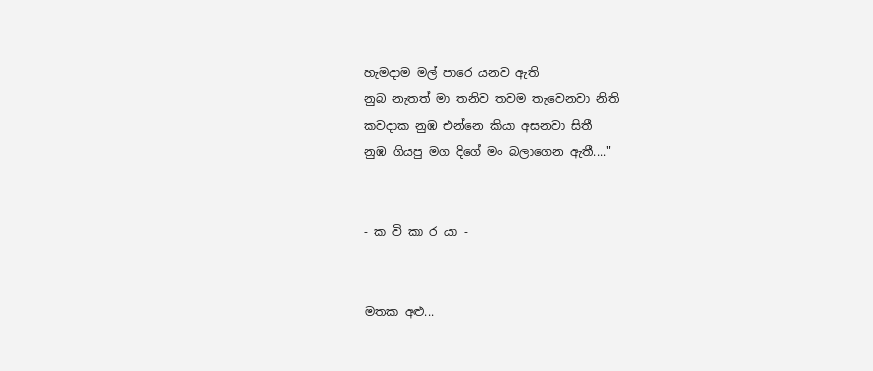හැමදාම මල් පාරෙ යනව ඇති
නුබ නැතත් මා තනිව තවම තැවෙනවා නිති
කවදාක නුඹ එන්නෙ කියා අසනවා සිතී
නුඹ ගියපු මග දිගේ මං බලාගෙන ඇතී...."


- ක වි කා ර යා -


මතක අළු...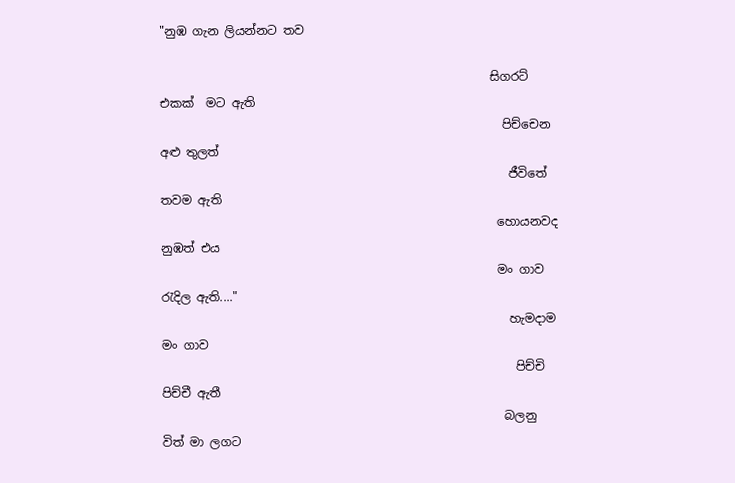"නුඹ ගැන ලියන්නට තව

                                                       සිගරට් එකක්  මට ඇති
                                                         පිච්චෙන අළු තුලත්
                                                          ජීවිතේ තවම ඇති
                                                        හොයනවද නුඹත් එය
                                                        මං ගාව රැදිල ඇති...."
                                                          හැමදාම මං ගාව
                                                           පිච්චි පිච්චී ඇතී
                                                         බලනු විත් මා ලගට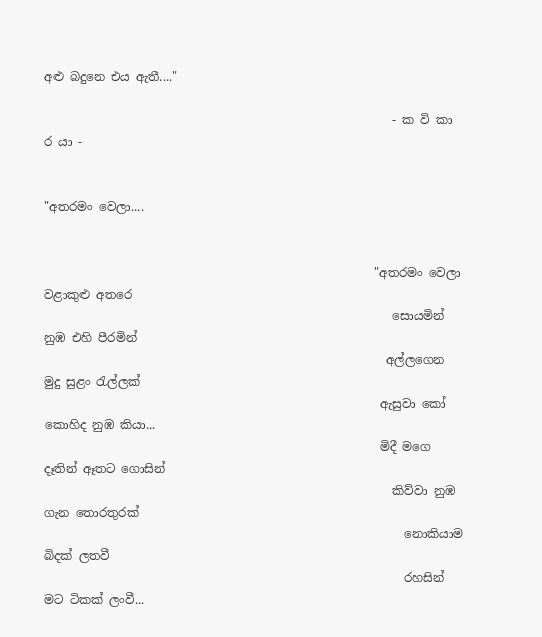අළු බදුනෙ එය ඇතී...."

                                                          - ක වි කා ර යා -


"අතරමං වෙලා....


                                                       "අතරමං වෙලා වළාකුළු අතරෙ
                                                          සොයමින් නුඹ එහි පීරමින්
                                                         අල්ලගෙන මුදු සුළං රැල්ලක්
                                                        ඇසුවා කෝ කොහිද නුඹ කියා...
                                                        මිදී මගෙ දෑතින් ඈතට ගොසින්
                                                          කිව්වා නුඹ ගැන තොරතුරක්
                                                            නොකියාම බිදක් ලතවී
                                                            රහසින් මට ටිකක් ලංවී...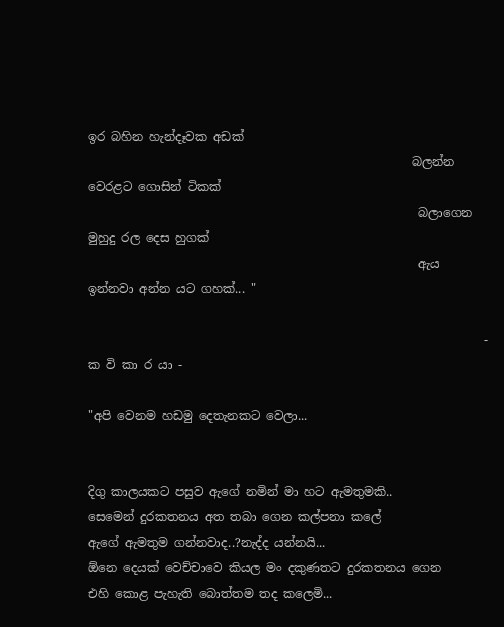ඉර බහින හැන්දෑවක අඩක්
                                                      බලන්න වෙරළට ගොසින් ටිකක්
                                                       බලාගෙන මුහුදු රල දෙස හුගක්
                                                       ඇය ඉන්නවා අන්න යට ගහක්... "

                                                                  - ක වි කා ර යා -

"අපි වෙනම හඩමු දෙතැනකට වෙලා...


දිගු කාලයකට පසුව ඇගේ නමින් මා හට ඇමතුමකි..
සෙමෙන් දුරකතනය අත තබා ගෙන කල්පනා කලේ
ඇගේ ඇමතුම ගන්නවාද..?නැද්ද යන්නයි...
ඕනෙ දෙයක් වෙච්චාවෙ කියල මං දකුණතට දුරකතනය ගෙන
එහි කොළ පැහැති බොත්තම තද කලෙමි...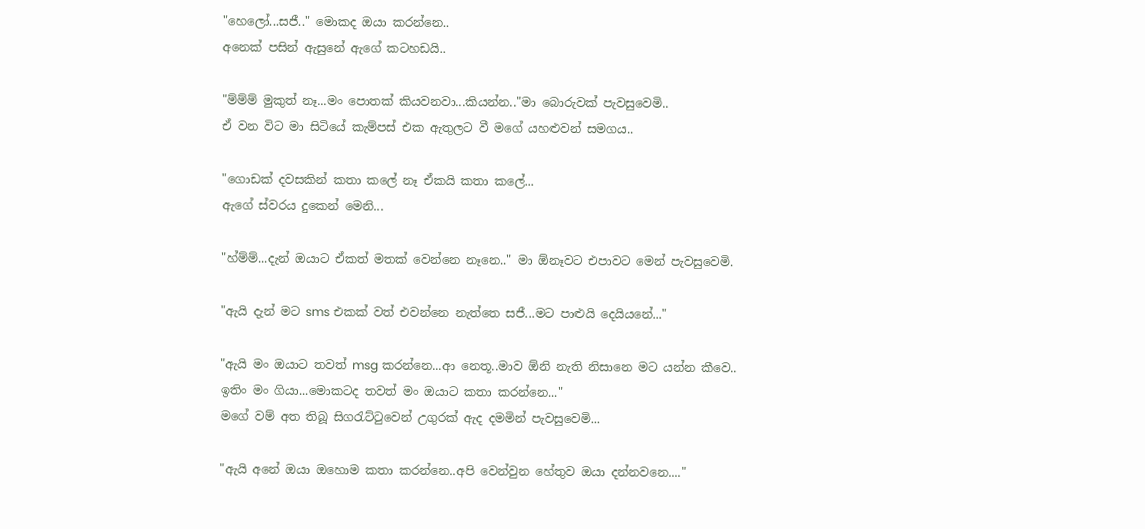"හෙලෝ...සජී.." මොකද ඔයා කරන්නෙ..
අනෙක් පසින් ඇසුනේ ඇගේ කටහඩයි..

"ම්ම්ම් මුකුත් නෑ...මං පොතක් කියවනවා...කියන්න.."මා බොරුවක් පැවසුවෙමි..
ඒ වන විට මා සිටියේ කැම්පස් එක ඇතුලට වී මගේ යහළුවන් සමගය..

"ගොඩක් දවසකින් කතා කලේ නෑ ඒකයි කතා කලේ...
ඇගේ ස්වරය දුකෙන් මෙනි...

"හ්ම්ම්...දැන් ඔයාට ඒකත් මතක් වෙන්නෙ නෑනෙ.." මා ඕනෑවට එපාවට මෙන් පැවසුවෙමි.

"ඇයි දැන් මට sms එකක් වත් එවන්නෙ නැත්තෙ සජී...මට පාළුයි දෙයියනේ..."

"ඇයි මං ඔයාට තවත් msg කරන්නෙ...ආ නෙතූ..මාව ඕනි නැති නිසානෙ මට යන්න කීවෙ..
ඉතිං මං ගියා...මොකටද තවත් මං ඔයාට කතා කරන්නෙ..."
මගේ වම් අත තිබූ සිගරැට්ටුවෙන් උගුරක් ඇද දමමින් පැවසුවෙමි...

"ඇයි අනේ ඔයා ඔහොම කතා කරන්නෙ..අපි වෙන්වුන හේතුව ඔයා දන්නවනෙ...."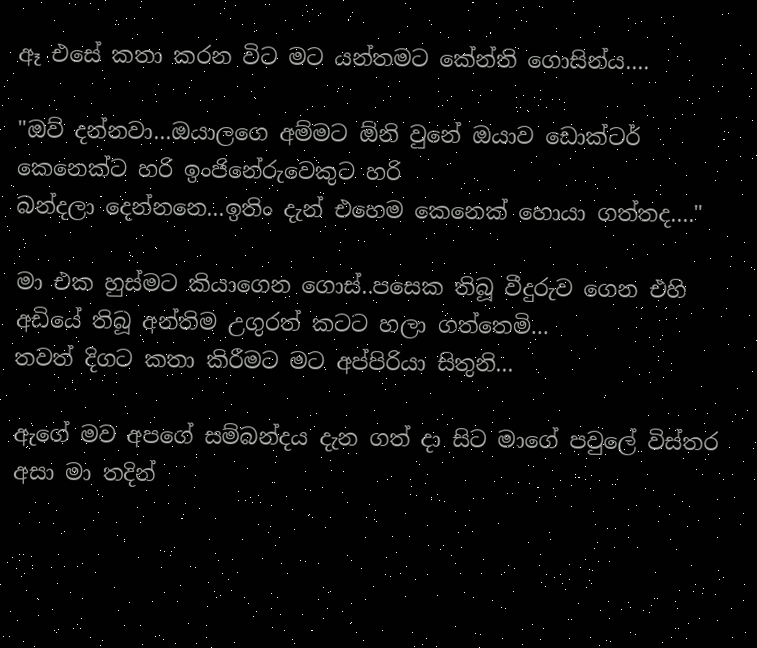ඈ එසේ කතා කරන විට මට යන්තමට කේන්ති ගොසින්ය....

"ඔව් දන්නවා...ඔයාලගෙ අම්මට ඕනි වුනේ ඔයාව ඩොක්ටර් කෙනෙක්ට හරි ඉංජිනේරුවෙකුට හරි
බන්දලා දෙන්නනෙ...ඉතිං දැන් එහෙම කෙනෙක් හොයා ගත්තද...."

මා එක හුස්මට කියාගෙන ගොස්..පසෙක තිබූ වීදුරුව ගෙන එහි අඩියේ තිබූ අන්තිම උගුරත් කටට හලා ගත්තෙමි...
තවත් දිගට කතා කිරීමට මට අප්පිරියා සිතුනි...

ඇගේ මව අපගේ සම්බන්දය දැන ගත් දා සිට මාගේ පවුලේ විස්තර අසා මා තදින්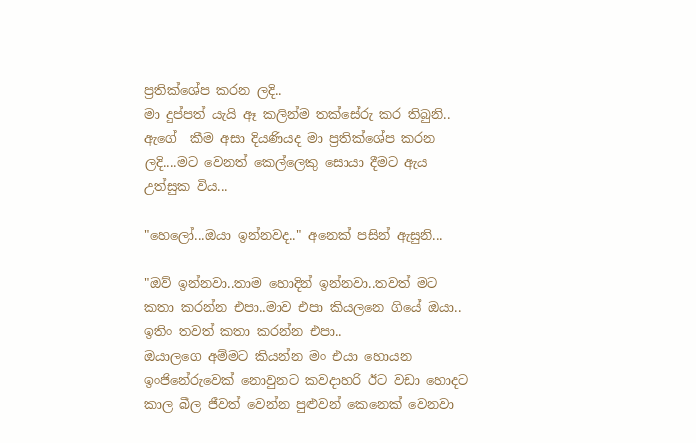ප්‍රතික්ශේප කරන ලදි..
මා දුප්පත් යැයි ඈ කලින්ම තක්සේරු කර තිබුනි..
ඇගේ  කීම අසා දියණියද මා ප්‍රතික්ශේප කරන ලදි....මට වෙනත් කෙල්ලෙකු සොයා දීමට ඇය උත්සුක විය...

"හෙලෝ...ඔයා ඉන්නවද.." අනෙක් පසින් ඇසුනි...

"ඔව් ඉන්නවා..තාම හොදින් ඉන්නවා..තවත් මට කතා කරන්න එපා..මාව එපා කියලනෙ ගියේ ඔයා..
ඉතිං තවත් කතා කරන්න එපා..
ඔයාලගෙ අම්මට කියන්න මං එයා හොයන ඉංජිනේරුවෙක් නොවුනට කවදාහරි ඊට වඩා හොදට කාල බීල ජීවත් වෙන්න පුළුවන් කෙනෙක් වෙනවා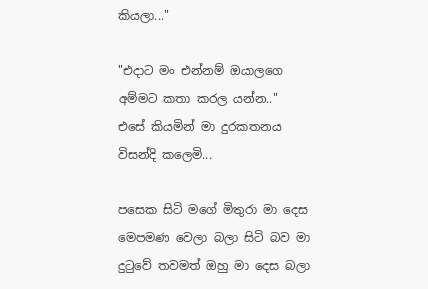කියලා..."

"එදාට මං එන්නම් ඔයාලගෙ අම්මට කතා කරල යන්න.."
එසේ කියමින් මා දුරකතනය විසන්දි කලෙමි...

පසෙක සිටි මගේ මිතුරා මා දෙස මෙපමණ වෙලා බලා සිටි බව මා දුටුවේ තවමත් ඔහු මා දෙස බලා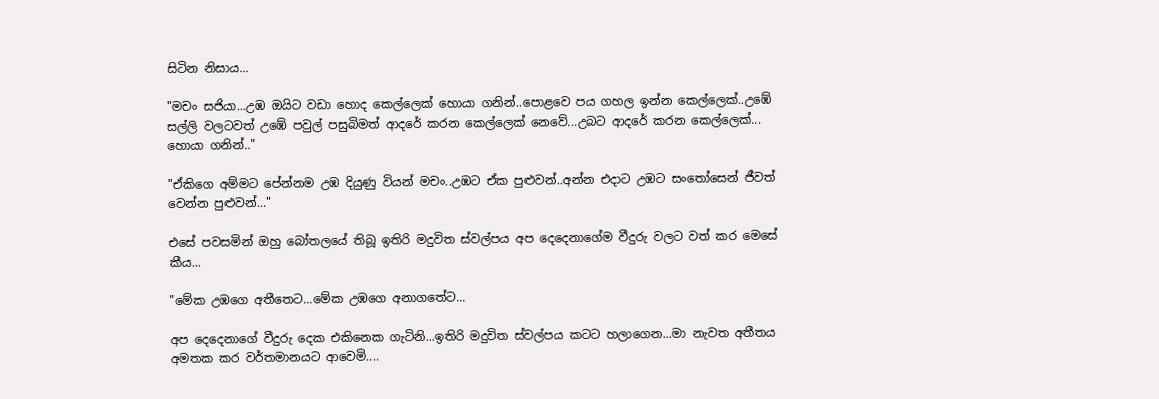සිටින නිසාය...

"මචං සජියා...උඹ ඔයිට වඩා හොද කෙල්ලෙක් හොයා ගනින්..පොළවෙ පය ගහල ඉන්න කෙල්ලෙක්..උඹේ සල්ලි වලටවත් උඹේ පවුල් පසුබිමත් ආදරේ කරන කෙල්ලෙක් නෙවේ...උබට ආදරේ කරන කෙල්ලෙක්...
හොයා ගනින්.."

"ඒකිගෙ අම්මට පේන්නම උඹ දියුණු වියන් මචං..උඹට ඒක පුළුවන්..අන්න එදාට උඹට සංතෝසෙන් ජීවත් වෙන්න පුළුවන්..."

එසේ පවසමින් ඔහු බෝතලයේ තිබූ ඉතිරි මදුවිත ස්වල්පය අප දෙදෙනාගේම වීදුරු වලට වත් කර මෙසේ කීය...

"මේක උඹගෙ අතීතෙට...මේක උඹගෙ අනාගතේට...

අප දෙදෙනාගේ වීදුරු දෙක එකිනෙක ගැටිනි...ඉතිරි මදුවිත ස්වල්පය කටට හලාගෙන...මා නැවත අතීතය අමතක කර වර්තමානයට ආවෙමි....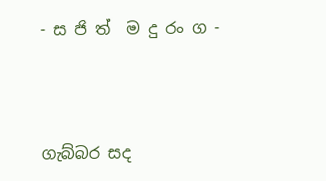- ස ජි ත්  ම දු රං ග -



ගැබ්බර සද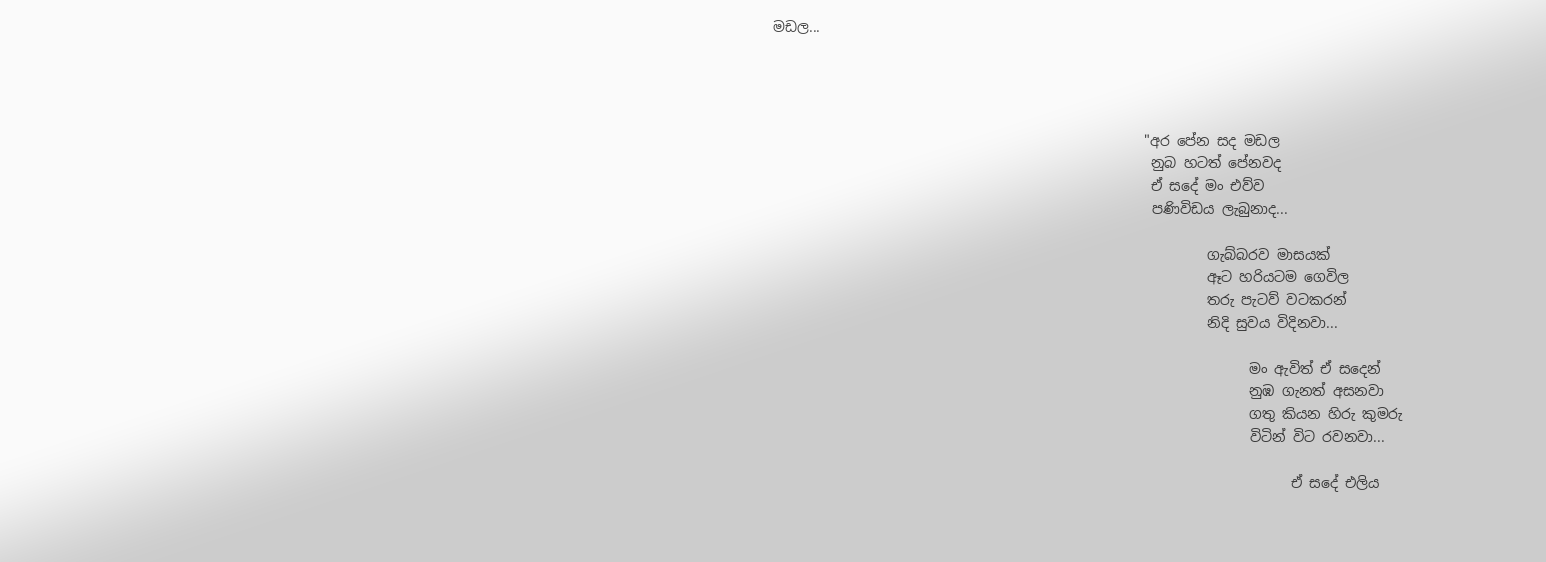මඩල...




                                                     "අර පේන සද මඩල
                                                      නුබ හටත් පේනවද
                                                      ඒ සදේ මං එව්ව
                                                      පණිවිඩය ලැබුනාද...

                                                              ගැබ්බරව මාසයක්
                                                              ඈට හරියටම ගෙවිල
                                                              තරු පැටව් වටකරන්
                                                              නිදි සුවය විදිනවා...

                                                                    මං ඇවිත් ඒ සදෙන්
                                                                    නුඹ ගැනත් අසනවා
                                                                    ගතු කියන හිරු කුමරු
                                                                    විටින් විට රවනවා...

                                                                          ඒ සදේ එලිය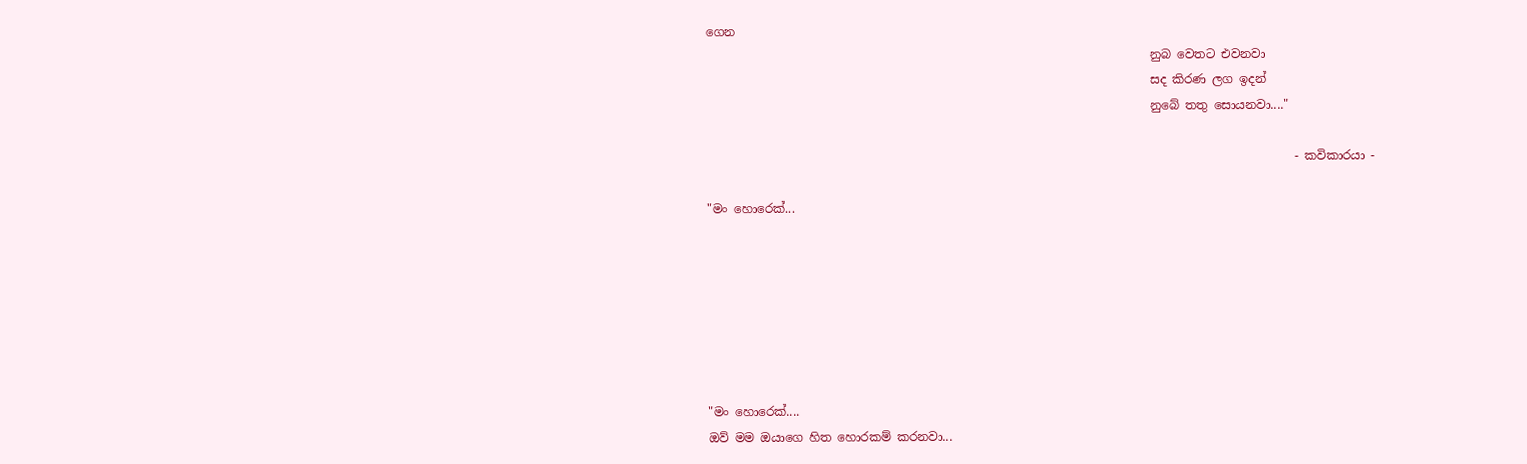ගෙන
                                                                          නුබ වෙතට එවනවා
                                                                          සද කිරණ ලග ඉදන්
                                                                          නුබේ තතු සොයනවා...."

                                                                                                  - කවිකාරයා -

"මං හොරෙක්...







"මං හොරෙක්....
ඔව් මම ඔයාගෙ හිත හොරකම් කරනවා...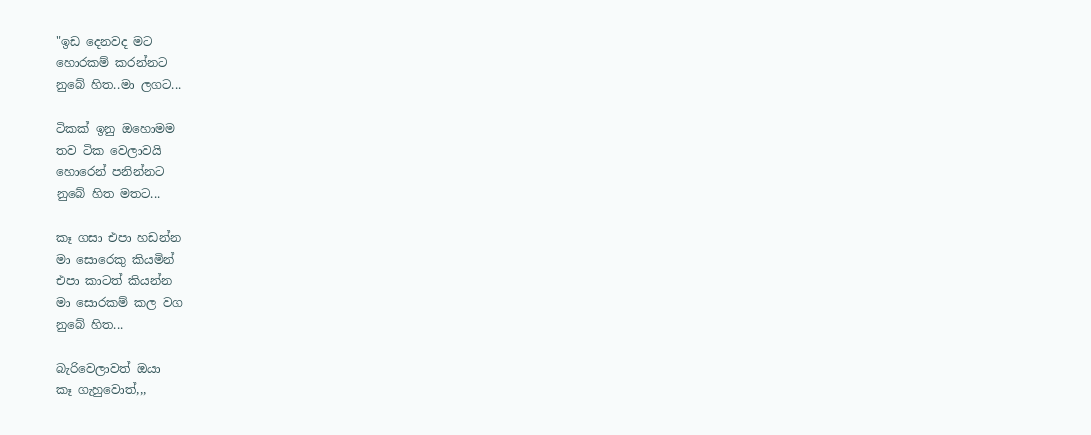"ඉඩ දෙනවද මට
හොරකම් කරන්නට
නුබේ හිත..මා ලගට...

ටිකක් ඉනු ඔහොමම
තව ටික වෙලාවයි
හොරෙන් පනින්නට
නුබේ හිත මතට...

කෑ ගසා එපා හඩන්න
මා සොරෙකු කියමින්
එපා කාටත් කියන්න
මා සොරකම් කල වග
නුබේ හිත...

බැරිවෙලාවත් ඔයා
කෑ ගැහුවොත්,,,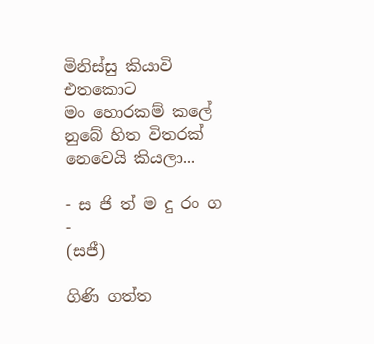මිනිස්සු කියාවි එතකොට
මං හොරකම් කලේ
නුබේ හිත විතරක්
නෙවෙයි කියලා...

- ස ජි ත් ම දු රං ග -
(සජී)

ගිණි ගත්ත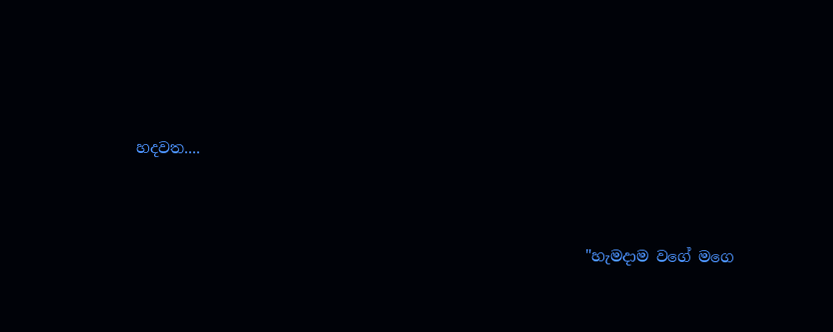හදවත....




                                                            "හැමදාම වගේ මගෙ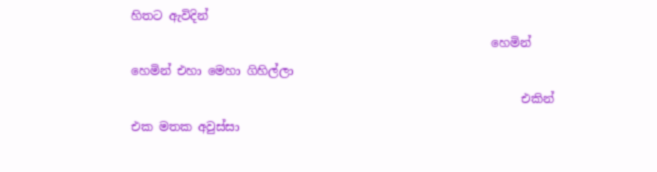හිතට ඇවිදින්
                                                            හෙමින් හෙමින් එහා මෙහා ගිහිල්ලා
                                                                 එකින් එක මතක අවුස්සා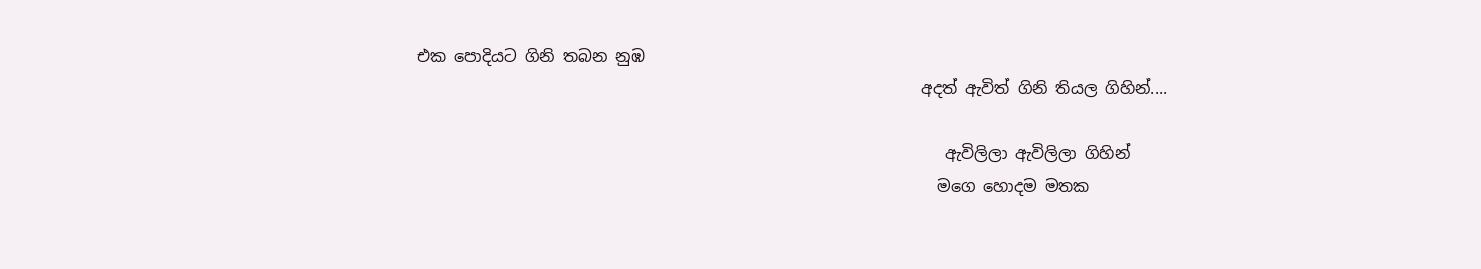එක පොදියට ගිනි තබන නුඹ
                                                               අදත් ඇවිත් ගිනි තියල ගිහින්....

                                                                  ඇවිලිලා ඇවිලිලා ගිහින්
                                                                 මගෙ හොදම මතක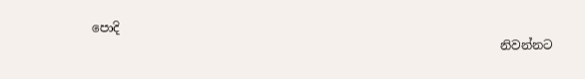පොදි
                                                                    නිවන්නට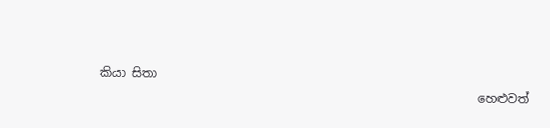කියා සිතා
                                                               හෙළුවත්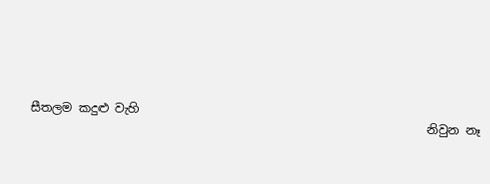සීතලම කදුළු වැහි
                                                                  නිවුන නෑ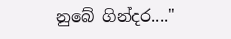නුබේ ගින්දර...."